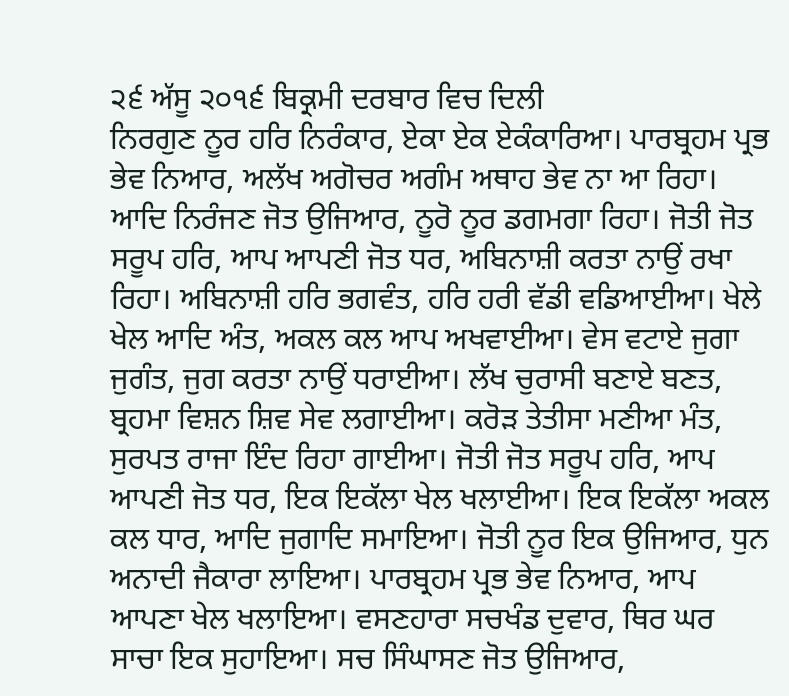੨੬ ਅੱਸੂ ੨੦੧੬ ਬਿਕ੍ਰਮੀ ਦਰਬਾਰ ਵਿਚ ਦਿਲੀ
ਨਿਰਗੁਣ ਨੂਰ ਹਰਿ ਨਿਰੰਕਾਰ, ਏਕਾ ਏਕ ਏਕੰਕਾਰਿਆ। ਪਾਰਬ੍ਰਹਮ ਪ੍ਰਭ ਭੇਵ ਨਿਆਰ, ਅਲੱਖ ਅਗੋਚਰ ਅਗੰਮ ਅਥਾਹ ਭੇਵ ਨਾ ਆ ਰਿਹਾ। ਆਦਿ ਨਿਰੰਜਣ ਜੋਤ ਉਜਿਆਰ, ਨੂਰੋ ਨੂਰ ਡਗਮਗਾ ਰਿਹਾ। ਜੋਤੀ ਜੋਤ ਸਰੂਪ ਹਰਿ, ਆਪ ਆਪਣੀ ਜੋਤ ਧਰ, ਅਬਿਨਾਸ਼ੀ ਕਰਤਾ ਨਾਉਂ ਰਖਾ ਰਿਹਾ। ਅਬਿਨਾਸ਼ੀ ਹਰਿ ਭਗਵੰਤ, ਹਰਿ ਹਰੀ ਵੱਡੀ ਵਡਿਆਈਆ। ਖੇਲੇ ਖੇਲ ਆਦਿ ਅੰਤ, ਅਕਲ ਕਲ ਆਪ ਅਖਵਾਈਆ। ਵੇਸ ਵਟਾਏ ਜੁਗਾ ਜੁਗੰਤ, ਜੁਗ ਕਰਤਾ ਨਾਉਂ ਧਰਾਈਆ। ਲੱਖ ਚੁਰਾਸੀ ਬਣਾਏ ਬਣਤ, ਬ੍ਰਹਮਾ ਵਿਸ਼ਨ ਸ਼ਿਵ ਸੇਵ ਲਗਾਈਆ। ਕਰੋੜ ਤੇਤੀਸਾ ਮਣੀਆ ਮੰਤ, ਸੁਰਪਤ ਰਾਜਾ ਇੰਦ ਰਿਹਾ ਗਾਈਆ। ਜੋਤੀ ਜੋਤ ਸਰੂਪ ਹਰਿ, ਆਪ ਆਪਣੀ ਜੋਤ ਧਰ, ਇਕ ਇਕੱਲਾ ਖੇਲ ਖਲਾਈਆ। ਇਕ ਇਕੱਲਾ ਅਕਲ ਕਲ ਧਾਰ, ਆਦਿ ਜੁਗਾਦਿ ਸਮਾਇਆ। ਜੋਤੀ ਨੂਰ ਇਕ ਉਜਿਆਰ, ਧੁਨ ਅਨਾਦੀ ਜੈਕਾਰਾ ਲਾਇਆ। ਪਾਰਬ੍ਰਹਮ ਪ੍ਰਭ ਭੇਵ ਨਿਆਰ, ਆਪ ਆਪਣਾ ਖੇਲ ਖਲਾਇਆ। ਵਸਣਹਾਰਾ ਸਚਖੰਡ ਦੁਵਾਰ, ਥਿਰ ਘਰ ਸਾਚਾ ਇਕ ਸੁਹਾਇਆ। ਸਚ ਸਿੰਘਾਸਣ ਜੋਤ ਉਜਿਆਰ,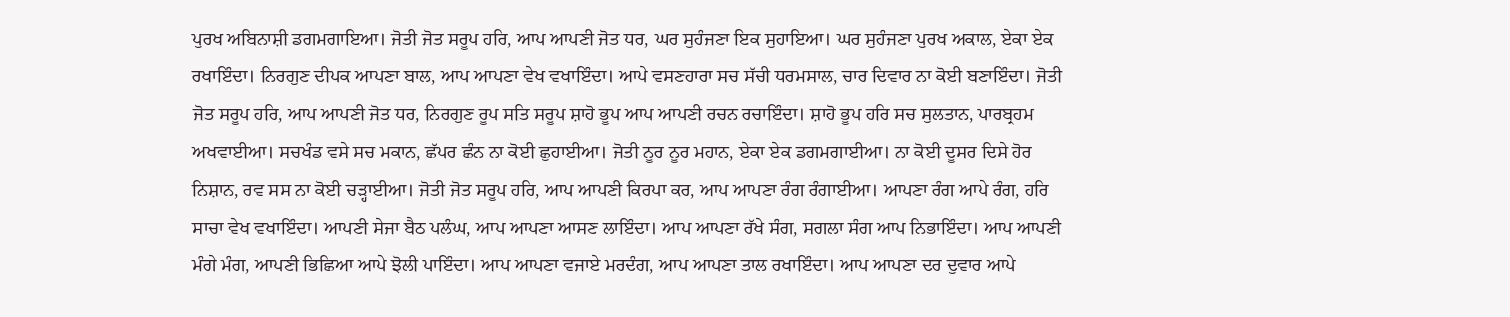ਪੁਰਖ ਅਬਿਨਾਸ਼ੀ ਡਗਮਗਾਇਆ। ਜੋਤੀ ਜੋਤ ਸਰੂਪ ਹਰਿ, ਆਪ ਆਪਣੀ ਜੋਤ ਧਰ, ਘਰ ਸੁਹੰਜਣਾ ਇਕ ਸੁਹਾਇਆ। ਘਰ ਸੁਹੰਜਣਾ ਪੁਰਖ ਅਕਾਲ, ਏਕਾ ਏਕ ਰਖਾਇੰਦਾ। ਨਿਰਗੁਣ ਦੀਪਕ ਆਪਣਾ ਬਾਲ, ਆਪ ਆਪਣਾ ਵੇਖ ਵਖਾਇੰਦਾ। ਆਪੇ ਵਸਣਹਾਰਾ ਸਚ ਸੱਚੀ ਧਰਮਸਾਲ, ਚਾਰ ਦਿਵਾਰ ਨਾ ਕੋਈ ਬਣਾਇੰਦਾ। ਜੋਤੀ ਜੋਤ ਸਰੂਪ ਹਰਿ, ਆਪ ਆਪਣੀ ਜੋਤ ਧਰ, ਨਿਰਗੁਣ ਰੂਪ ਸਤਿ ਸਰੂਪ ਸ਼ਾਹੋ ਭੂਪ ਆਪ ਆਪਣੀ ਰਚਨ ਰਚਾਇੰਦਾ। ਸ਼ਾਹੋ ਭੂਪ ਹਰਿ ਸਚ ਸੁਲਤਾਨ, ਪਾਰਬ੍ਰਹਮ ਅਖਵਾਈਆ। ਸਚਖੰਡ ਵਸੇ ਸਚ ਮਕਾਨ, ਛੱਪਰ ਛੰਨ ਨਾ ਕੋਈ ਛੁਹਾਈਆ। ਜੋਤੀ ਨੂਰ ਨੂਰ ਮਹਾਨ, ਏਕਾ ਏਕ ਡਗਮਗਾਈਆ। ਨਾ ਕੋਈ ਦੂਸਰ ਦਿਸੇ ਹੋਰ ਨਿਸ਼ਾਨ, ਰਵ ਸਸ ਨਾ ਕੋਈ ਚੜ੍ਹਾਈਆ। ਜੋਤੀ ਜੋਤ ਸਰੂਪ ਹਰਿ, ਆਪ ਆਪਣੀ ਕਿਰਪਾ ਕਰ, ਆਪ ਆਪਣਾ ਰੰਗ ਰੰਗਾਈਆ। ਆਪਣਾ ਰੰਗ ਆਪੇ ਰੰਗ, ਹਰਿ ਸਾਚਾ ਵੇਖ ਵਖਾਇੰਦਾ। ਆਪਣੀ ਸੇਜਾ ਬੈਠ ਪਲੰਘ, ਆਪ ਆਪਣਾ ਆਸਣ ਲਾਇੰਦਾ। ਆਪ ਆਪਣਾ ਰੱਖੇ ਸੰਗ, ਸਗਲਾ ਸੰਗ ਆਪ ਨਿਭਾਇੰਦਾ। ਆਪ ਆਪਣੀ ਮੰਗੇ ਮੰਗ, ਆਪਣੀ ਭਿਛਿਆ ਆਪੇ ਝੋਲੀ ਪਾਇੰਦਾ। ਆਪ ਆਪਣਾ ਵਜਾਏ ਮਰਦੰਗ, ਆਪ ਆਪਣਾ ਤਾਲ ਰਖਾਇੰਦਾ। ਆਪ ਆਪਣਾ ਦਰ ਦੁਵਾਰ ਆਪੇ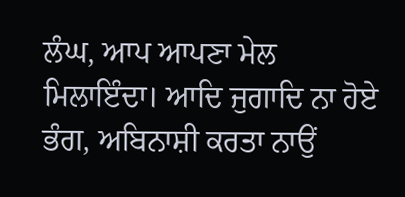ਲੰਘ, ਆਪ ਆਪਣਾ ਮੇਲ ਮਿਲਾਇੰਦਾ। ਆਦਿ ਜੁਗਾਦਿ ਨਾ ਹੋਏ ਭੰਗ, ਅਬਿਨਾਸ਼ੀ ਕਰਤਾ ਨਾਉਂ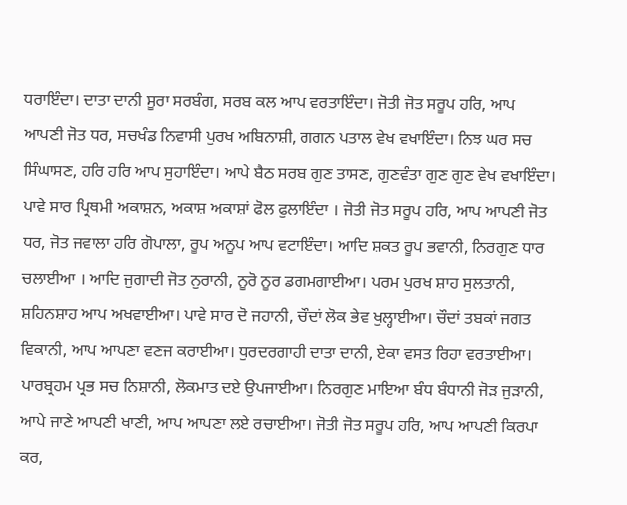ਧਰਾਇੰਦਾ। ਦਾਤਾ ਦਾਨੀ ਸੂਰਾ ਸਰਬੰਗ, ਸਰਬ ਕਲ ਆਪ ਵਰਤਾਇੰਦਾ। ਜੋਤੀ ਜੋਤ ਸਰੂਪ ਹਰਿ, ਆਪ ਆਪਣੀ ਜੋਤ ਧਰ, ਸਚਖੰਡ ਨਿਵਾਸੀ ਪੁਰਖ ਅਬਿਨਾਸ਼ੀ, ਗਗਨ ਪਤਾਲ ਵੇਖ ਵਖਾਇੰਦਾ। ਨਿਝ ਘਰ ਸਚ ਸਿੰਘਾਸਣ, ਹਰਿ ਹਰਿ ਆਪ ਸੁਹਾਇੰਦਾ। ਆਪੇ ਬੈਠ ਸਰਬ ਗੁਣ ਤਾਸਣ, ਗੁਣਵੰਤਾ ਗੁਣ ਗੁਣ ਵੇਖ ਵਖਾਇੰਦਾ। ਪਾਵੇ ਸਾਰ ਪ੍ਰਿਥਮੀ ਅਕਾਸ਼ਨ, ਅਕਾਸ਼ ਅਕਾਸ਼ਾਂ ਫੋਲ ਫੁਲਾਇੰਦਾ । ਜੋਤੀ ਜੋਤ ਸਰੂਪ ਹਰਿ, ਆਪ ਆਪਣੀ ਜੋਤ ਧਰ, ਜੋਤ ਜਵਾਲਾ ਹਰਿ ਗੋਪਾਲਾ, ਰੂਪ ਅਨੂਪ ਆਪ ਵਟਾਇੰਦਾ। ਆਦਿ ਸ਼ਕਤ ਰੂਪ ਭਵਾਨੀ, ਨਿਰਗੁਣ ਧਾਰ ਚਲਾਈਆ । ਆਦਿ ਜੁਗਾਦੀ ਜੋਤ ਨੁਰਾਨੀ, ਨੂਰੋ ਨੂਰ ਡਗਮਗਾਈਆ। ਪਰਮ ਪੁਰਖ ਸ਼ਾਹ ਸੁਲਤਾਨੀ, ਸ਼ਹਿਨਸ਼ਾਹ ਆਪ ਅਖਵਾਈਆ। ਪਾਵੇ ਸਾਰ ਦੋ ਜਹਾਨੀ, ਚੌਦਾਂ ਲੋਕ ਭੇਵ ਖੁਲ੍ਹਾਈਆ। ਚੌਦਾਂ ਤਬਕਾਂ ਜਗਤ ਵਿਕਾਨੀ, ਆਪ ਆਪਣਾ ਵਣਜ ਕਰਾਈਆ। ਧੁਰਦਰਗਾਹੀ ਦਾਤਾ ਦਾਨੀ, ਏਕਾ ਵਸਤ ਰਿਹਾ ਵਰਤਾਈਆ। ਪਾਰਬ੍ਰਹਮ ਪ੍ਰਭ ਸਚ ਨਿਸ਼ਾਨੀ, ਲੋਕਮਾਤ ਦਏ ਉਪਜਾਈਆ। ਨਿਰਗੁਣ ਮਾਇਆ ਬੰਧ ਬੰਧਾਨੀ ਜੋੜ ਜੁੜਾਨੀ, ਆਪੇ ਜਾਣੇ ਆਪਣੀ ਖਾਣੀ, ਆਪ ਆਪਣਾ ਲਏ ਰਚਾਈਆ। ਜੋਤੀ ਜੋਤ ਸਰੂਪ ਹਰਿ, ਆਪ ਆਪਣੀ ਕਿਰਪਾ ਕਰ,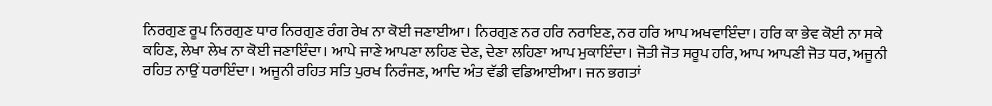ਨਿਰਗੁਣ ਰੂਪ ਨਿਰਗੁਣ ਧਾਰ ਨਿਰਗੁਣ ਰੰਗ ਰੇਖ ਨਾ ਕੋਈ ਜਣਾਈਆ। ਨਿਰਗੁਣ ਨਰ ਹਰਿ ਨਰਾਇਣ, ਨਰ ਹਰਿ ਆਪ ਅਖਵਾਇੰਦਾ। ਹਰਿ ਕਾ ਭੇਵ ਕੋਈ ਨਾ ਸਕੇ ਕਹਿਣ, ਲੇਖਾ ਲੇਖ ਨਾ ਕੋਈ ਜਣਾਇੰਦਾ। ਆਪੇ ਜਾਣੇ ਆਪਣਾ ਲਹਿਣ ਦੇਣ, ਦੇਣਾ ਲਹਿਣਾ ਆਪ ਮੁਕਾਇੰਦਾ। ਜੋਤੀ ਜੋਤ ਸਰੂਪ ਹਰਿ, ਆਪ ਆਪਣੀ ਜੋਤ ਧਰ, ਅਜੂਨੀ ਰਹਿਤ ਨਾਉਂ ਧਰਾਇੰਦਾ। ਅਜੂਨੀ ਰਹਿਤ ਸਤਿ ਪੁਰਖ ਨਿਰੰਜਣ, ਆਦਿ ਅੰਤ ਵੱਡੀ ਵਡਿਆਈਆ। ਜਨ ਭਗਤਾਂ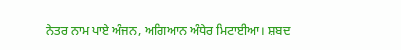ਨੇਤਰ ਨਾਮ ਪਾਏ ਅੰਜਨ, ਅਗਿਆਨ ਅੰਧੇਰ ਮਿਟਾਈਆ। ਸ਼ਬਦ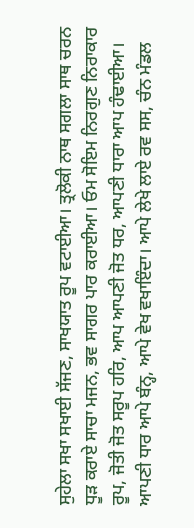ਸੁਹੇਲਾ ਸਖਾ ਸਖਾਈ ਸੱਜਣ, ਸਾਖਯਾਤ ਰੂਪ ਵਟਾਈਆ। ਤ੍ਰਲੋਕੀ ਨਾਥ ਸਗਲਾ ਸਾਥ ਚਰਨ ਧੂੜ ਕਰਾਏ ਸਾਚਾ ਮਜਨ, ਭਵ ਸਾਗਰ ਪਾਰ ਕਰਾਈਆ। ਓਮ ਸੋਇਮ ਨਿਰਗੁਣ ਨਿਰਾਕਾਰ ਰੂਪ, ਜੋਤੀ ਜੋਤ ਸਰੂਪ ਹਰਿ, ਆਪ ਆਪਣੀ ਜੋਤ ਧਰ, ਆਪਣੀ ਧਾਰਾ ਆਪ ਹੰਢਾਈਆ। ਆਪਣੀ ਧਾਰ ਆਪੇ ਬੰਨ੍ਹ, ਆਪੇ ਵੇਖ ਵਖਾਇੰਦਾ। ਆਪੇ ਲੇਖੇ ਲਾਏ ਰਵ ਸਸ, ਚੰਨ ਮੰਡਲ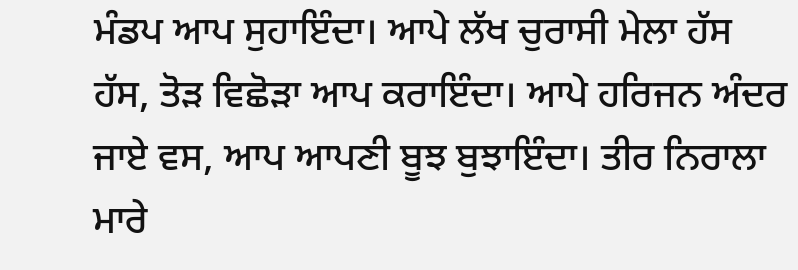ਮੰਡਪ ਆਪ ਸੁਹਾਇੰਦਾ। ਆਪੇ ਲੱਖ ਚੁਰਾਸੀ ਮੇਲਾ ਹੱਸ ਹੱਸ, ਤੋੜ ਵਿਛੋੜਾ ਆਪ ਕਰਾਇੰਦਾ। ਆਪੇ ਹਰਿਜਨ ਅੰਦਰ ਜਾਏ ਵਸ, ਆਪ ਆਪਣੀ ਬੂਝ ਬੁਝਾਇੰਦਾ। ਤੀਰ ਨਿਰਾਲਾ ਮਾਰੇ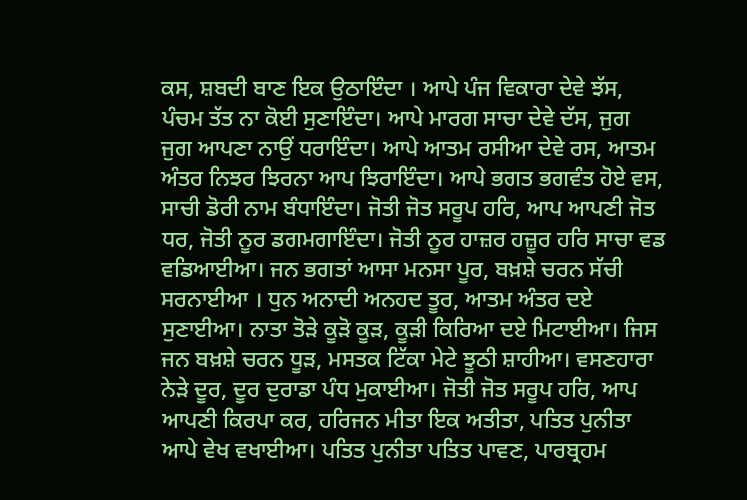ਕਸ, ਸ਼ਬਦੀ ਬਾਣ ਇਕ ਉਠਾਇੰਦਾ । ਆਪੇ ਪੰਜ ਵਿਕਾਰਾ ਦੇਵੇ ਝੱਸ, ਪੰਚਮ ਤੱਤ ਨਾ ਕੋਈ ਸੁਣਾਇੰਦਾ। ਆਪੇ ਮਾਰਗ ਸਾਚਾ ਦੇਵੇ ਦੱਸ, ਜੁਗ ਜੁਗ ਆਪਣਾ ਨਾਉਂ ਧਰਾਇੰਦਾ। ਆਪੇ ਆਤਮ ਰਸੀਆ ਦੇਵੇ ਰਸ, ਆਤਮ ਅੰਤਰ ਨਿਝਰ ਝਿਰਨਾ ਆਪ ਝਿਰਾਇੰਦਾ। ਆਪੇ ਭਗਤ ਭਗਵੰਤ ਹੋਏ ਵਸ, ਸਾਚੀ ਡੋਰੀ ਨਾਮ ਬੰਧਾਇੰਦਾ। ਜੋਤੀ ਜੋਤ ਸਰੂਪ ਹਰਿ, ਆਪ ਆਪਣੀ ਜੋਤ ਧਰ, ਜੋਤੀ ਨੂਰ ਡਗਮਗਾਇੰਦਾ। ਜੋਤੀ ਨੂਰ ਹਾਜ਼ਰ ਹਜ਼ੂਰ ਹਰਿ ਸਾਚਾ ਵਡ ਵਡਿਆਈਆ। ਜਨ ਭਗਤਾਂ ਆਸਾ ਮਨਸਾ ਪੂਰ, ਬਖ਼ਸ਼ੇ ਚਰਨ ਸੱਚੀ ਸਰਨਾਈਆ । ਧੁਨ ਅਨਾਦੀ ਅਨਹਦ ਤੂਰ, ਆਤਮ ਅੰਤਰ ਦਏ ਸੁਣਾਈਆ। ਨਾਤਾ ਤੋੜੇ ਕੂੜੋ ਕੂੜ, ਕੂੜੀ ਕਿਰਿਆ ਦਏ ਮਿਟਾਈਆ। ਜਿਸ ਜਨ ਬਖ਼ਸ਼ੇ ਚਰਨ ਧੂੜ, ਮਸਤਕ ਟਿੱਕਾ ਮੇਟੇ ਝੂਠੀ ਸ਼ਾਹੀਆ। ਵਸਣਹਾਰਾ ਨੇੜੇ ਦੂਰ, ਦੂਰ ਦੁਰਾਡਾ ਪੰਧ ਮੁਕਾਈਆ। ਜੋਤੀ ਜੋਤ ਸਰੂਪ ਹਰਿ, ਆਪ ਆਪਣੀ ਕਿਰਪਾ ਕਰ, ਹਰਿਜਨ ਮੀਤਾ ਇਕ ਅਤੀਤਾ, ਪਤਿਤ ਪੁਨੀਤਾ ਆਪੇ ਵੇਖ ਵਖਾਈਆ। ਪਤਿਤ ਪੁਨੀਤਾ ਪਤਿਤ ਪਾਵਣ, ਪਾਰਬ੍ਰਹਮ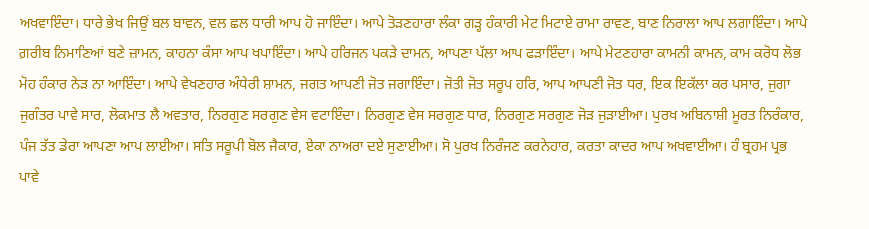ਅਖਵਾਇੰਦਾ। ਧਾਰੇ ਭੇਖ ਜਿਉਂ ਬਲ ਬਾਵਨ, ਵਲ ਛਲ ਧਾਰੀ ਆਪ ਹੋ ਜਾਇੰਦਾ। ਆਪੇ ਤੋੜਣਹਾਰਾ ਲੰਕਾ ਗੜ੍ਹ ਹੰਕਾਰੀ ਮੇਟ ਮਿਟਾਏ ਰਾਮਾ ਰਾਵਣ, ਬਾਣ ਨਿਰਾਲਾ ਆਪ ਲਗਾਇੰਦਾ। ਆਪੇ ਗ਼ਰੀਬ ਨਿਮਾਣਿਆਂ ਬਣੇ ਜ਼ਾਮਨ, ਕਾਹਨਾ ਕੰਸਾ ਆਪ ਖਪਾਇੰਦਾ। ਆਪੇ ਹਰਿਜਨ ਪਕੜੇ ਦਾਮਨ, ਆਪਣਾ ਪੱਲਾ ਆਪ ਫੜਾਇੰਦਾ। ਆਪੇ ਮੇਟਣਹਾਰਾ ਕਾਮਨੀ ਕਾਮਨ, ਕਾਮ ਕਰੋਧ ਲੋਭ ਮੋਹ ਹੰਕਾਰ ਨੇੜ ਨਾ ਆਇੰਦਾ। ਆਪੇ ਵੇਖਣਹਾਰ ਅੰਧੇਰੀ ਸ਼ਾਮਨ, ਜਗਤ ਆਪਣੀ ਜੋਤ ਜਗਾਇੰਦਾ। ਜੋਤੀ ਜੋਤ ਸਰੂਪ ਹਰਿ, ਆਪ ਆਪਣੀ ਜੋਤ ਧਰ, ਇਕ ਇਕੱਲਾ ਕਰ ਪਸਾਰ, ਜੁਗਾ ਜੁਗੰਤਰ ਪਾਵੇ ਸਾਰ, ਲੋਕਮਾਤ ਲੈ ਅਵਤਾਰ, ਨਿਰਗੁਣ ਸਰਗੁਣ ਵੇਸ ਵਟਾਇੰਦਾ। ਨਿਰਗੁਣ ਵੇਸ ਸਰਗੁਣ ਧਾਰ, ਨਿਰਗੁਣ ਸਰਗੁਣ ਜੋੜ ਜੁੜਾਈਆ। ਪੁਰਖ ਅਬਿਨਾਸ਼ੀ ਮੂਰਤ ਨਿਰੰਕਾਰ, ਪੰਜ ਤੱਤ ਡੇਰਾ ਆਪਣਾ ਆਪ ਲਾਈਆ। ਸਤਿ ਸਰੂਪੀ ਬੋਲ ਜੈਕਾਰ, ਏਕਾ ਨਾਅਰਾ ਦਏ ਸੁਣਾਈਆ। ਸੋ ਪੁਰਖ ਨਿਰੰਜਣ ਕਰਨੇਹਾਰ, ਕਰਤਾ ਕਾਦਰ ਆਪ ਅਖਵਾਈਆ। ਹੰ ਬ੍ਰਹਮ ਪ੍ਰਭ ਪਾਵੇ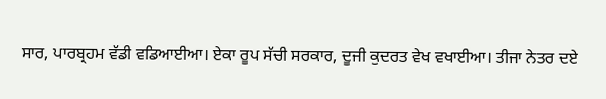ਸਾਰ, ਪਾਰਬ੍ਰਹਮ ਵੱਡੀ ਵਡਿਆਈਆ। ਏਕਾ ਰੂਪ ਸੱਚੀ ਸਰਕਾਰ, ਦੂਜੀ ਕੁਦਰਤ ਵੇਖ ਵਖਾਈਆ। ਤੀਜਾ ਨੇਤਰ ਦਏ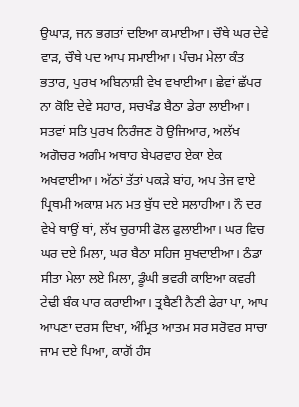ਉਘਾੜ, ਜਨ ਭਗਤਾਂ ਦਇਆ ਕਮਾਈਆ। ਚੌਥੇ ਘਰ ਦੇਵੇ ਵਾੜ, ਚੌਥੇ ਪਦ ਆਪ ਸਮਾਈਆ। ਪੰਚਮ ਮੇਲਾ ਕੰਤ ਭਤਾਰ, ਪੁਰਖ ਅਬਿਨਾਸ਼ੀ ਵੇਖ ਵਖਾਈਆ। ਛੇਵਾਂ ਛੱਪਰ ਨਾ ਕੋਇ ਦੇਵੇ ਸਹਾਰ, ਸਚਖੰਡ ਬੈਠਾ ਡੇਰਾ ਲਾਈਆ। ਸਤਵਾਂ ਸਤਿ ਪੁਰਖ ਨਿਰੰਜਣ ਹੋ ਉਜਿਆਰ, ਅਲੱਖ ਅਗੋਚਰ ਅਗੰਮ ਅਥਾਹ ਬੇਪਰਵਾਹ ਏਕਾ ਏਕ ਅਖਵਾਈਆ। ਅੱਠਾਂ ਤੱਤਾਂ ਪਕੜੇ ਬਾਂਹ, ਅਪ ਤੇਜ ਵਾਏ ਪ੍ਰਿਥਮੀ ਅਕਾਸ਼ ਮਨ ਮਤ ਬੁੱਧ ਦਏ ਸਲਾਹੀਆ। ਨੌ ਦਰ ਵੇਖੇ ਥਾਉਂ ਥਾਂ, ਲੱਖ ਚੁਰਾਸੀ ਫੋਲ ਫੁਲਾਈਆ। ਘਰ ਵਿਚ ਘਰ ਦਏ ਮਿਲਾ, ਘਰ ਬੈਠਾ ਸਹਿਜ ਸੁਖਦਾਈਆ। ਠੰਡਾ ਸੀਤਾ ਮੇਲਾ ਲਏ ਮਿਲਾ, ਡੂੰਘੀ ਭਵਰੀ ਕਾਇਆ ਕਵਰੀ ਟੇਢੀ ਬੰਕ ਪਾਰ ਕਰਾਈਆ। ਤ੍ਰਬੈਣੀ ਨੈਣੀ ਫੇਰਾ ਪਾ, ਆਪ ਆਪਣਾ ਦਰਸ ਦਿਖਾ, ਅੰਮ੍ਰਿਤ ਆਤਮ ਸਰ ਸਰੋਵਰ ਸਾਚਾ ਜਾਮ ਦਏ ਪਿਆ, ਕਾਗੋਂ ਹੰਸ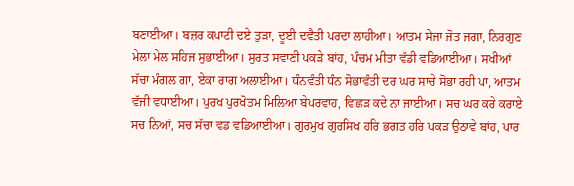ਬਣਾਈਆ। ਬਜ਼ਰ ਕਪਾਟੀ ਦਏ ਤੁੜਾ, ਦੂਈ ਦਵੈਤੀ ਪਰਦਾ ਲਾਹੀਆ। ਆਤਮ ਸੇਜਾ ਜੋਤ ਜਗਾ, ਨਿਰਗੁਣ ਮੇਲਾ ਮੇਲ ਸਹਿਜ ਸੁਭਾਈਆ। ਸੁਰਤ ਸਵਾਣੀ ਪਕੜੇ ਬਾਂਹ, ਪੰਚਮ ਮੀਤਾ ਵੱਡੀ ਵਡਿਆਈਆ। ਸਖੀਆਂ ਸੱਚਾ ਮੰਗਲ ਗਾ, ਏਕਾ ਰਾਗ ਅਲਾਈਆ। ਧੰਨਵੰਤੀ ਧੰਨ ਸੋਭਾਵੰਤੀ ਦਰ ਘਰ ਸਾਚੇ ਸੋਭਾ ਰਹੀ ਪਾ, ਆਤਮ ਵੱਜੀ ਵਧਾਈਆ। ਪੁਰਖ ਪੁਰਖੋਤਮ ਮਿਲਿਆ ਬੇਪਰਵਾਹ, ਵਿਛੜ ਕਦੇ ਨਾ ਜਾਈਆ। ਸਚ ਘਰ ਕਰੇ ਕਰਾਏ ਸਚ ਨਿਆਂ, ਸਚ ਸੱਚਾ ਵਡ ਵਡਿਆਈਆ। ਗੁਰਮੁਖ ਗੁਰਸਿਖ ਹਰਿ ਭਗਤ ਹਰਿ ਪਕੜ ਉਠਾਵੇ ਬਾਂਹ, ਪਾਰ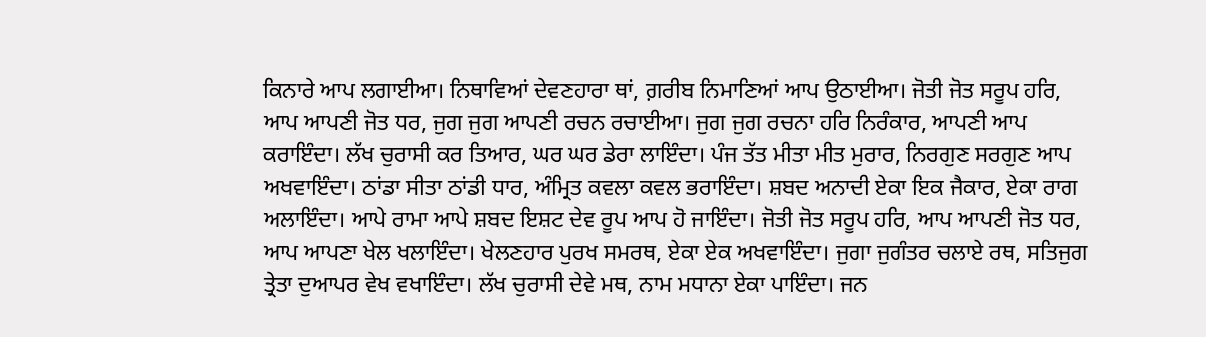ਕਿਨਾਰੇ ਆਪ ਲਗਾਈਆ। ਨਿਥਾਵਿਆਂ ਦੇਵਣਹਾਰਾ ਥਾਂ, ਗ਼ਰੀਬ ਨਿਮਾਣਿਆਂ ਆਪ ਉਠਾਈਆ। ਜੋਤੀ ਜੋਤ ਸਰੂਪ ਹਰਿ, ਆਪ ਆਪਣੀ ਜੋਤ ਧਰ, ਜੁਗ ਜੁਗ ਆਪਣੀ ਰਚਨ ਰਚਾਈਆ। ਜੁਗ ਜੁਗ ਰਚਨਾ ਹਰਿ ਨਿਰੰਕਾਰ, ਆਪਣੀ ਆਪ ਕਰਾਇੰਦਾ। ਲੱਖ ਚੁਰਾਸੀ ਕਰ ਤਿਆਰ, ਘਰ ਘਰ ਡੇਰਾ ਲਾਇੰਦਾ। ਪੰਜ ਤੱਤ ਮੀਤਾ ਮੀਤ ਮੁਰਾਰ, ਨਿਰਗੁਣ ਸਰਗੁਣ ਆਪ ਅਖਵਾਇੰਦਾ। ਠਾਂਡਾ ਸੀਤਾ ਠਾਂਡੀ ਧਾਰ, ਅੰਮ੍ਰਿਤ ਕਵਲਾ ਕਵਲ ਭਰਾਇੰਦਾ। ਸ਼ਬਦ ਅਨਾਦੀ ਏਕਾ ਇਕ ਜੈਕਾਰ, ਏਕਾ ਰਾਗ ਅਲਾਇੰਦਾ। ਆਪੇ ਰਾਮਾ ਆਪੇ ਸ਼ਬਦ ਇਸ਼ਟ ਦੇਵ ਰੂਪ ਆਪ ਹੋ ਜਾਇੰਦਾ। ਜੋਤੀ ਜੋਤ ਸਰੂਪ ਹਰਿ, ਆਪ ਆਪਣੀ ਜੋਤ ਧਰ, ਆਪ ਆਪਣਾ ਖੇਲ ਖਲਾਇੰਦਾ। ਖੇਲਣਹਾਰ ਪੁਰਖ ਸਮਰਥ, ਏਕਾ ਏਕ ਅਖਵਾਇੰਦਾ। ਜੁਗਾ ਜੁਗੰਤਰ ਚਲਾਏ ਰਥ, ਸਤਿਜੁਗ ਤ੍ਰੇਤਾ ਦੁਆਪਰ ਵੇਖ ਵਖਾਇੰਦਾ। ਲੱਖ ਚੁਰਾਸੀ ਦੇਵੇ ਮਥ, ਨਾਮ ਮਧਾਨਾ ਏਕਾ ਪਾਇੰਦਾ। ਜਨ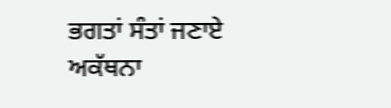ਭਗਤਾਂ ਸੰਤਾਂ ਜਣਾਏ ਅਕੱਥਨਾ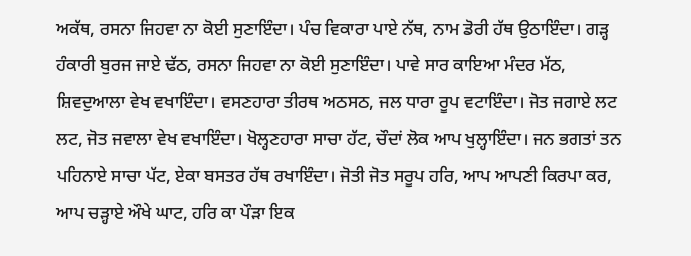ਅਕੱਥ, ਰਸਨਾ ਜਿਹਵਾ ਨਾ ਕੋਈ ਸੁਣਾਇੰਦਾ। ਪੰਚ ਵਿਕਾਰਾ ਪਾਏ ਨੱਥ, ਨਾਮ ਡੋਰੀ ਹੱਥ ਉਠਾਇੰਦਾ। ਗੜ੍ਹ ਹੰਕਾਰੀ ਬੁਰਜ ਜਾਏ ਢੱਠ, ਰਸਨਾ ਜਿਹਵਾ ਨਾ ਕੋਈ ਸੁਣਾਇੰਦਾ। ਪਾਵੇ ਸਾਰ ਕਾਇਆ ਮੰਦਰ ਮੱਠ, ਸ਼ਿਵਦੁਆਲਾ ਵੇਖ ਵਖਾਇੰਦਾ। ਵਸਣਹਾਰਾ ਤੀਰਥ ਅਠਸਠ, ਜਲ ਧਾਰਾ ਰੂਪ ਵਟਾਇੰਦਾ। ਜੋਤ ਜਗਾਏ ਲਟ ਲਟ, ਜੋਤ ਜਵਾਲਾ ਵੇਖ ਵਖਾਇੰਦਾ। ਖੋਲ੍ਹਣਹਾਰਾ ਸਾਚਾ ਹੱਟ, ਚੌਦਾਂ ਲੋਕ ਆਪ ਖੁਲ੍ਹਾਇੰਦਾ। ਜਨ ਭਗਤਾਂ ਤਨ ਪਹਿਨਾਏ ਸਾਚਾ ਪੱਟ, ਏਕਾ ਬਸਤਰ ਹੱਥ ਰਖਾਇੰਦਾ। ਜੋਤੀ ਜੋਤ ਸਰੂਪ ਹਰਿ, ਆਪ ਆਪਣੀ ਕਿਰਪਾ ਕਰ, ਆਪ ਚੜ੍ਹਾਏ ਔਖੇ ਘਾਟ, ਹਰਿ ਕਾ ਪੌੜਾ ਇਕ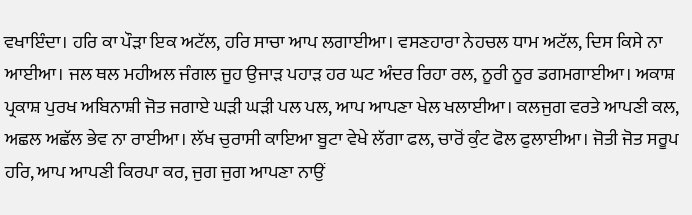ਵਖਾਇੰਦਾ। ਹਰਿ ਕਾ ਪੌੜਾ ਇਕ ਅਟੱਲ, ਹਰਿ ਸਾਚਾ ਆਪ ਲਗਾਈਆ। ਵਸਣਹਾਰਾ ਨੇਹਚਲ ਧਾਮ ਅਟੱਲ, ਦਿਸ ਕਿਸੇ ਨਾ ਆਈਆ। ਜਲ ਥਲ ਮਹੀਅਲ ਜੰਗਲ ਜੂਹ ਉਜਾੜ ਪਹਾੜ ਹਰ ਘਟ ਅੰਦਰ ਰਿਹਾ ਰਲ, ਨੂਰੀ ਨੂਰ ਡਗਮਗਾਈਆ। ਅਕਾਸ਼ ਪ੍ਰਕਾਸ਼ ਪੁਰਖ ਅਬਿਨਾਸ਼ੀ ਜੋਤ ਜਗਾਏ ਘੜੀ ਘੜੀ ਪਲ ਪਲ, ਆਪ ਆਪਣਾ ਖੇਲ ਖਲਾਈਆ। ਕਲਜੁਗ ਵਰਤੇ ਆਪਣੀ ਕਲ, ਅਛਲ ਅਛੱਲ ਭੇਵ ਨਾ ਰਾਈਆ। ਲੱਖ ਚੁਰਾਸੀ ਕਾਇਆ ਬੂਟਾ ਵੇਖੇ ਲੱਗਾ ਫਲ, ਚਾਰੋਂ ਕੁੰਟ ਫੋਲ ਫੁਲਾਈਆ। ਜੋਤੀ ਜੋਤ ਸਰੂਪ ਹਰਿ, ਆਪ ਆਪਣੀ ਕਿਰਪਾ ਕਰ, ਜੁਗ ਜੁਗ ਆਪਣਾ ਨਾਉਂ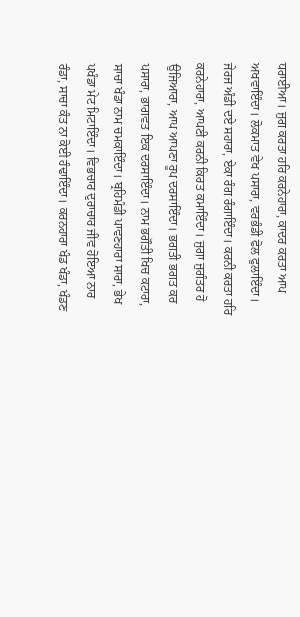ਧਰਾਈਆ। ਜੁਗ ਕਰਤਾ ਹਰਿ ਕਰਨੇਹਾਰਾ, ਕਾਦਰ ਕਰਤਾ ਆਪ ਅਖਵਾਇੰਦਾ। ਲੋਕਮਾਤ ਵੇਖ ਪਸਾਰਾ, ਵਰਭੰਡੀ ਫੋਲ ਫੁਲਾਇੰਦਾ। ਜੇਰਜ ਅੰਡੀ ਦਏ ਸਹਾਰਾ, ਏਕਾ ਰੰਗ ਰੰਗਾਇੰਦਾ। ਕਰਨੀ ਕਰਤਾ ਹਰਿ ਕਰਨੇਹਾਰਾ, ਆਪਣੀ ਕਰਨੀ ਕਿਰਤ ਕਮਾਇੰਦਾ। ਜੁਗਾ ਜੁਗੰਤਰ ਹੋ ਉਜਿਆਰਾ, ਆਪ ਆਪਣਾ ਰੂਪ ਦਰਸਾਇੰਦਾ। ਭਗਤੀ ਭਗਤ ਕਰ ਪਸਾਰਾ, ਭਾਗਵਤ ਇਕ ਦਰਸਾਇੰਦਾ। ਨਾਮ ਭਗੌਤੀ ਖਿਚ ਕਟਾਰਾ, ਸਾਚਾ ਖੰਡਾ ਨਾਮ ਚਮਕਾਇੰਦਾ। ਬ੍ਰਹਿਮੰਡੀ ਪਾਵਣਹਾਰਾ ਸਾਰਾ, ਭੇਖ ਪਖੰਡਾ ਮੇਟ ਮਿਟਾਇੰਦਾ। ਵਿਭਚਾਰ ਦੁਰਾਚਾਰ ਜੀਵ ਹੋਇਆ ਨਾਰ ਰੰਡਾ, ਸਾਚਾ ਕੰਤ ਨਾ ਕੋਈ ਹੰਢਾਇੰਦਾ। ਕਰਨਹਾਰਾ ਖੰਡ ਖੰਡਾ, ਖੰਡਣ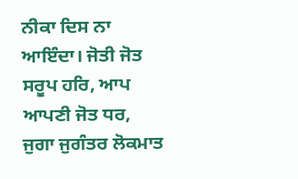ਨੀਕਾ ਦਿਸ ਨਾ ਆਇੰਦਾ। ਜੋਤੀ ਜੋਤ ਸਰੂਪ ਹਰਿ, ਆਪ ਆਪਣੀ ਜੋਤ ਧਰ, ਜੁਗਾ ਜੁਗੰਤਰ ਲੋਕਮਾਤ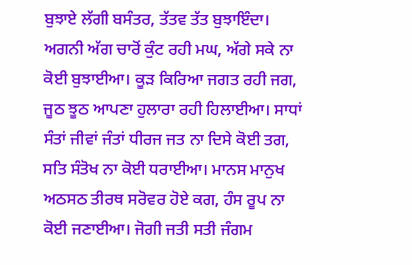ਬੁਝਾਏ ਲੱਗੀ ਬਸੰਤਰ, ਤੱਤਵ ਤੱਤ ਬੁਝਾਇੰਦਾ। ਅਗਨੀ ਅੱਗ ਚਾਰੋਂ ਕੁੰਟ ਰਹੀ ਮਘ, ਅੱਗੇ ਸਕੇ ਨਾ ਕੋਈ ਬੁਝਾਈਆ। ਕੂੜ ਕਿਰਿਆ ਜਗਤ ਰਹੀ ਜਗ, ਜੂਠ ਝੂਠ ਆਪਣਾ ਹੁਲਾਰਾ ਰਹੀ ਹਿਲਾਈਆ। ਸਾਧਾਂ ਸੰਤਾਂ ਜੀਵਾਂ ਜੰਤਾਂ ਧੀਰਜ ਜਤ ਨਾ ਦਿਸੇ ਕੋਈ ਤਗ, ਸਤਿ ਸੰਤੋਖ ਨਾ ਕੋਈ ਧਰਾਈਆ। ਮਾਨਸ ਮਾਨੁਖ ਅਠਸਠ ਤੀਰਥ ਸਰੋਵਰ ਹੋਏ ਕਗ, ਹੰਸ ਰੂਪ ਨਾ ਕੋਈ ਜਣਾਈਆ। ਜੋਗੀ ਜਤੀ ਸਤੀ ਜੰਗਮ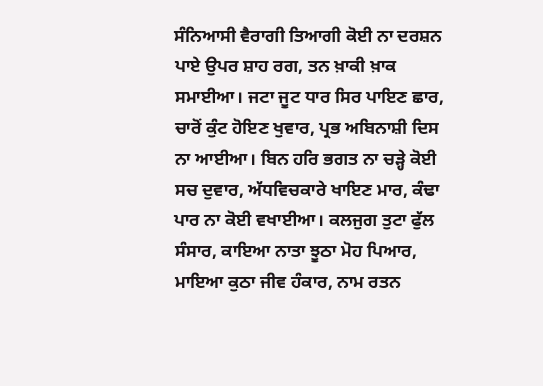ਸੰਨਿਆਸੀ ਵੈਰਾਗੀ ਤਿਆਗੀ ਕੋਈ ਨਾ ਦਰਸ਼ਨ ਪਾਏ ਉਪਰ ਸ਼ਾਹ ਰਗ, ਤਨ ਖ਼ਾਕੀ ਖ਼ਾਕ ਸਮਾਈਆ। ਜਟਾ ਜੂਟ ਧਾਰ ਸਿਰ ਪਾਇਣ ਛਾਰ, ਚਾਰੋਂ ਕੁੰਟ ਹੋਇਣ ਖੁਵਾਰ, ਪ੍ਰਭ ਅਬਿਨਾਸ਼ੀ ਦਿਸ ਨਾ ਆਈਆ। ਬਿਨ ਹਰਿ ਭਗਤ ਨਾ ਚੜ੍ਹੇ ਕੋਈ ਸਚ ਦੁਵਾਰ, ਅੱਧਵਿਚਕਾਰੇ ਖਾਇਣ ਮਾਰ, ਕੰਢਾ ਪਾਰ ਨਾ ਕੋਈ ਵਖਾਈਆ। ਕਲਜੁਗ ਤੁਟਾ ਫੁੱਲ ਸੰਸਾਰ, ਕਾਇਆ ਨਾਤਾ ਝੂਠਾ ਮੋਹ ਪਿਆਰ, ਮਾਇਆ ਕੁਠਾ ਜੀਵ ਹੰਕਾਰ, ਨਾਮ ਰਤਨ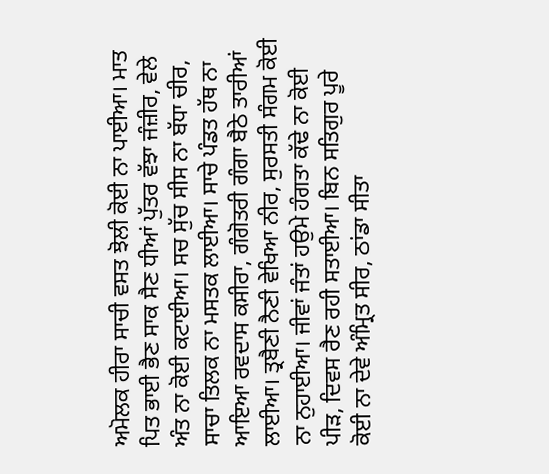ਅਮੋਲਕ ਹੀਰਾ ਸਾਚੀ ਵਸਤ ਝੋਲੀ ਕੋਈ ਨਾ ਪਾਈਆ। ਮਾਤ ਪਿਤ ਭਾਈ ਭੈਣ ਸਾਕ ਸੈਣ ਧੀਆਂ ਪੁੱਤਰ ਵੱਝਾ ਜੰਜ਼ੀਰ, ਵੇਲੇ ਅੰਤ ਨਾ ਕੋਈ ਕਟਾਈਆ। ਸਚ ਸੁੱਚ ਸੀਸ ਨਾ ਬੱਧਾ ਚੀਰ, ਸਾਚਾ ਤਿਲਕ ਨਾ ਮਸਤਕ ਲਾਈਆ। ਸਾਚੇ ਪੰਡਤ ਹੱਥ ਨਾ ਆਇਆ ਰਵਦਾਸ ਕਸੀਰਾ, ਗੰਗੋਤਰੀ ਗੰਗਾ ਬੈਠੇ ਤਾਰੀਆਂ ਲਾਈਆ। ਤ੍ਰਬੈਣੀ ਨੈਣੀ ਵੇਖਿਆ ਨੀਰ, ਸੁਰਸਤੀ ਸੰਗਮ ਕੋਈ ਨਾ ਨੁਹਾਈਆ। ਜੀਵਾਂ ਜੰਤਾਂ ਹਉਮੇ ਹੰਗਤਾ ਕੱਢੇ ਨਾ ਕੋਈ ਪੀੜ, ਦਿਵਸ ਰੈਣ ਰਹੀ ਸਤਾਈਆ। ਬਿਨ ਸਤਿਗੁਰ ਪੂਰੇ ਕੋਈ ਨਾ ਦੇਵੇ ਅੰਮ੍ਰਿਤ ਸੀਰ, ਠਾਂਡਾ ਸੀਤਾ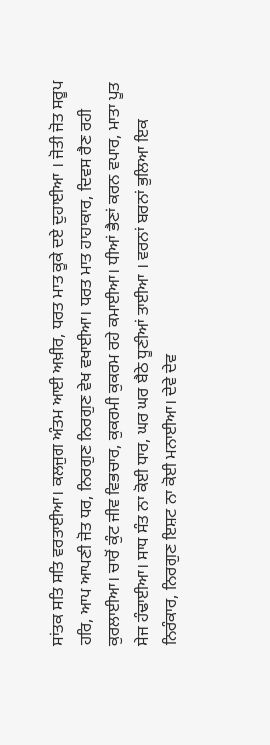ਸਾਂਤਕ ਸਤਿ ਸਤਿ ਵਰਤਾਈਆ। ਕਲਜੁਗ ਅੰਤਮ ਆਈ ਅਖ਼ੀਰ, ਧਰਤ ਮਾਤ ਕੂਕੇ ਦਏ ਦੁਹਾਈਆ । ਜੋਤੀ ਜੋਤ ਸਰੂਪ ਹਰਿ, ਆਪ ਆਪਣੀ ਜੋਤ ਧਰ, ਨਿਰਗੁਣ ਨਿਰਗੁਣ ਵੇਖ ਵਖਾਈਆ। ਧਰਤ ਮਾਤ ਹਾਹਾਕਾਰ, ਦਿਵਸ ਰੈਣ ਰਹੀ ਕੁਰਲਾਈਆ। ਚਾਰੋਂ ਕੁੰਟ ਜੀਵ ਵਿਭਚਾਰ, ਕੁਕਰਮੀ ਕੁਕਰਮ ਰਹੇ ਕਮਾਈਆ। ਧੀਆਂ ਭੈਣਾਂ ਕਰਨ ਵਪਾਰ, ਮਾਤਾ ਪੂਤ ਸੇਜ ਹੰਢਾਈਆ। ਸਾਧ ਸੰਤ ਨਾ ਕੋਈ ਧਾਰ, ਘਰ ਘਰ ਬੈਠੇ ਧੂਣੀਆਂ ਤਾਈਆ । ਵਰਨਾਂ ਬਰਨਾਂ ਭੁਲਿਆ ਇਕ ਨਿਰੰਕਾਰ, ਨਿਰਗੁਣ ਇਸ਼ਟ ਨਾ ਕੋਈ ਮਨਾਈਆ। ਦੇਵੇ ਦੇਵ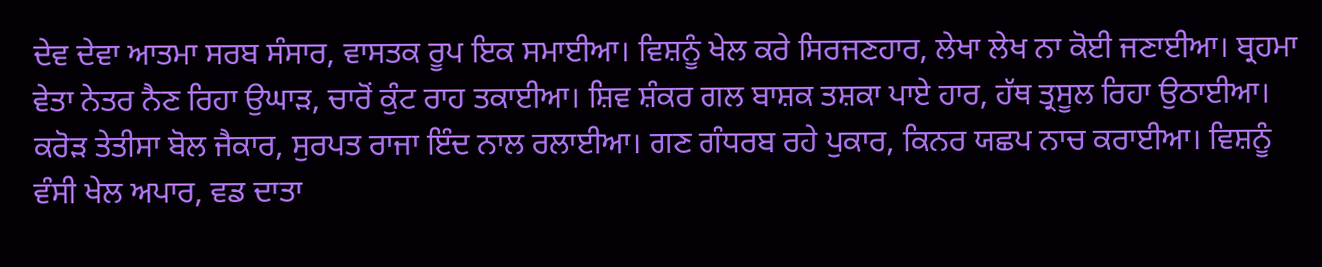ਦੇਵ ਦੇਵਾ ਆਤਮਾ ਸਰਬ ਸੰਸਾਰ, ਵਾਸਤਕ ਰੂਪ ਇਕ ਸਮਾਈਆ। ਵਿਸ਼ਨੂੰ ਖੇਲ ਕਰੇ ਸਿਰਜਣਹਾਰ, ਲੇਖਾ ਲੇਖ ਨਾ ਕੋਈ ਜਣਾਈਆ। ਬ੍ਰਹਮਾ ਵੇਤਾ ਨੇਤਰ ਨੈਣ ਰਿਹਾ ਉਘਾੜ, ਚਾਰੋਂ ਕੁੰਟ ਰਾਹ ਤਕਾਈਆ। ਸ਼ਿਵ ਸ਼ੰਕਰ ਗਲ ਬਾਸ਼ਕ ਤਸ਼ਕਾ ਪਾਏ ਹਾਰ, ਹੱਥ ਤ੍ਰਸੂਲ ਰਿਹਾ ਉਠਾਈਆ। ਕਰੋੜ ਤੇਤੀਸਾ ਬੋਲ ਜੈਕਾਰ, ਸੁਰਪਤ ਰਾਜਾ ਇੰਦ ਨਾਲ ਰਲਾਈਆ। ਗਣ ਗੰਧਰਬ ਰਹੇ ਪੁਕਾਰ, ਕਿਨਰ ਯਛਪ ਨਾਚ ਕਰਾਈਆ। ਵਿਸ਼ਨੂੰ ਵੰਸੀ ਖੇਲ ਅਪਾਰ, ਵਡ ਦਾਤਾ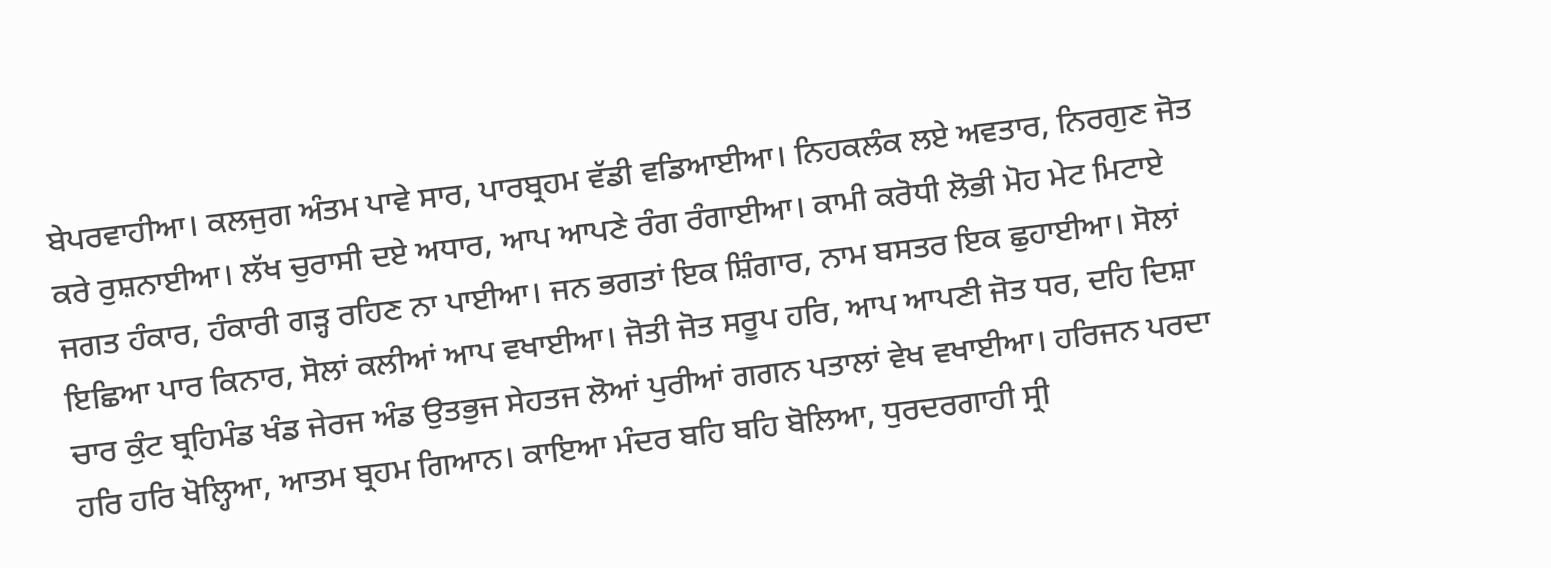ਬੇਪਰਵਾਹੀਆ। ਕਲਜੁਗ ਅੰਤਮ ਪਾਵੇ ਸਾਰ, ਪਾਰਬ੍ਰਹਮ ਵੱਡੀ ਵਡਿਆਈਆ। ਨਿਹਕਲੰਕ ਲਏ ਅਵਤਾਰ, ਨਿਰਗੁਣ ਜੋਤ ਕਰੇ ਰੁਸ਼ਨਾਈਆ। ਲੱਖ ਚੁਰਾਸੀ ਦਏ ਅਧਾਰ, ਆਪ ਆਪਣੇ ਰੰਗ ਰੰਗਾਈਆ। ਕਾਮੀ ਕਰੋਧੀ ਲੋਭੀ ਮੋਹ ਮੇਟ ਮਿਟਾਏ ਜਗਤ ਹੰਕਾਰ, ਹੰਕਾਰੀ ਗੜ੍ਹ ਰਹਿਣ ਨਾ ਪਾਈਆ। ਜਨ ਭਗਤਾਂ ਇਕ ਸ਼ਿੰਗਾਰ, ਨਾਮ ਬਸਤਰ ਇਕ ਛੁਹਾਈਆ। ਸੋਲਾਂ ਇਛਿਆ ਪਾਰ ਕਿਨਾਰ, ਸੋਲਾਂ ਕਲੀਆਂ ਆਪ ਵਖਾਈਆ। ਜੋਤੀ ਜੋਤ ਸਰੂਪ ਹਰਿ, ਆਪ ਆਪਣੀ ਜੋਤ ਧਰ, ਦਹਿ ਦਿਸ਼ਾ ਚਾਰ ਕੁੰਟ ਬ੍ਰਹਿਮੰਡ ਖੰਡ ਜੇਰਜ ਅੰਡ ਉਤਭੁਜ ਸੇਹਤਜ ਲੋਆਂ ਪੁਰੀਆਂ ਗਗਨ ਪਤਾਲਾਂ ਵੇਖ ਵਖਾਈਆ। ਹਰਿਜਨ ਪਰਦਾ ਹਰਿ ਹਰਿ ਖੋਲ੍ਹਿਆ, ਆਤਮ ਬ੍ਰਹਮ ਗਿਆਨ। ਕਾਇਆ ਮੰਦਰ ਬਹਿ ਬਹਿ ਬੋਲਿਆ, ਧੁਰਦਰਗਾਹੀ ਸ੍ਰੀ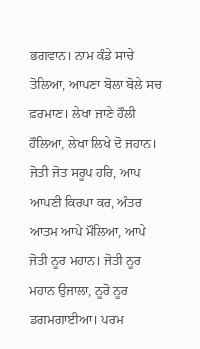ਭਗਵਾਨ। ਨਾਮ ਕੰਡੇ ਸਾਚੇ ਤੋਲਿਆ, ਆਪਣਾ ਬੋਲਾ ਬੋਲੇ ਸਚ ਫ਼ਰਮਾਣ। ਲੇਖਾ ਜਾਣੇ ਹੌਲੀ ਹੌਲਿਆ, ਲੇਖਾ ਲਿਖੇ ਦੋ ਜਹਾਨ। ਜੋਤੀ ਜੋਤ ਸਰੂਪ ਹਰਿ, ਆਪ ਆਪਣੀ ਕਿਰਪਾ ਕਰ, ਅੰਤਰ ਆਤਮ ਆਪੇ ਮੌਲਿਆ, ਆਪੇ ਜੋਤੀ ਨੂਰ ਮਹਾਨ। ਜੋਤੀ ਨੂਰ ਮਹਾਨ ਉਜਾਲਾ, ਨੂਰੋ ਨੂਰ ਡਗਮਗਾਈਆ। ਪਰਮ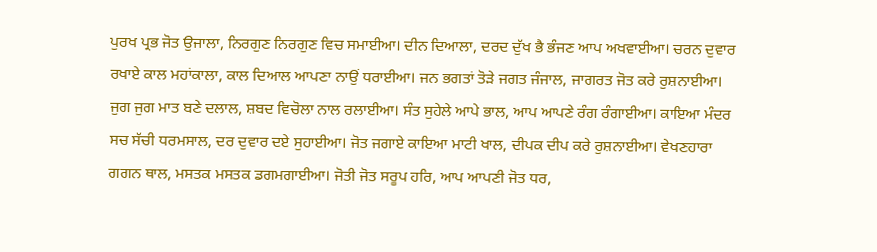ਪੁਰਖ ਪ੍ਰਭ ਜੋਤ ਉਜਾਲਾ, ਨਿਰਗੁਣ ਨਿਰਗੁਣ ਵਿਚ ਸਮਾਈਆ। ਦੀਨ ਦਿਆਲਾ, ਦਰਦ ਦੁੱਖ ਭੈ ਭੰਜਣ ਆਪ ਅਖਵਾਈਆ। ਚਰਨ ਦੁਵਾਰ ਰਖਾਏ ਕਾਲ ਮਹਾਂਕਾਲਾ, ਕਾਲ ਦਿਆਲ ਆਪਣਾ ਨਾਉਂ ਧਰਾਈਆ। ਜਨ ਭਗਤਾਂ ਤੋੜੇ ਜਗਤ ਜੰਜਾਲ, ਜਾਗਰਤ ਜੋਤ ਕਰੇ ਰੁਸ਼ਨਾਈਆ। ਜੁਗ ਜੁਗ ਮਾਤ ਬਣੇ ਦਲਾਲ, ਸ਼ਬਦ ਵਿਚੋਲਾ ਨਾਲ ਰਲਾਈਆ। ਸੰਤ ਸੁਹੇਲੇ ਆਪੇ ਭਾਲ, ਆਪ ਆਪਣੇ ਰੰਗ ਰੰਗਾਈਆ। ਕਾਇਆ ਮੰਦਰ ਸਚ ਸੱਚੀ ਧਰਮਸਾਲ, ਦਰ ਦੁਵਾਰ ਦਏ ਸੁਹਾਈਆ। ਜੋਤ ਜਗਾਏ ਕਾਇਆ ਮਾਟੀ ਖਾਲ, ਦੀਪਕ ਦੀਪ ਕਰੇ ਰੁਸ਼ਨਾਈਆ। ਵੇਖਣਹਾਰਾ ਗਗਨ ਥਾਲ, ਮਸਤਕ ਮਸਤਕ ਡਗਮਗਾਈਆ। ਜੋਤੀ ਜੋਤ ਸਰੂਪ ਹਰਿ, ਆਪ ਆਪਣੀ ਜੋਤ ਧਰ,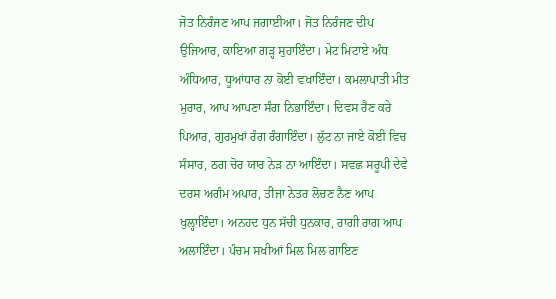ਜੋਤ ਨਿਰੰਜਣ ਆਪ ਜਗਾਈਆ। ਜੋਤ ਨਿਰੰਜਣ ਦੀਪ ਉਜਿਆਰ, ਕਾਇਆ ਗੜ੍ਹ ਸੁਹਾਇੰਦਾ। ਮੇਟ ਮਿਟਾਏ ਅੰਧ ਅੰਧਿਆਰ, ਧੂਆਂਧਾਰ ਨਾ ਕੋਈ ਵਖਾਇੰਦਾ। ਕਮਲਾਪਾਤੀ ਮੀਤ ਮੁਰਾਰ, ਆਪ ਆਪਣਾ ਸੰਗ ਨਿਭਾਇੰਦਾ। ਦਿਵਸ ਰੈਣ ਕਰੇ ਪਿਆਰ, ਗੁਰਮੁਖਾਂ ਰੰਗ ਰੰਗਾਇੰਦਾ। ਲੁੱਟ ਨਾ ਜਾਏ ਕੋਈ ਵਿਚ ਸੰਸਾਰ, ਠਗ ਚੋਰ ਯਾਰ ਨੇੜ ਨਾ ਆਇੰਦਾ। ਸਵਛ ਸਰੂਪੀ ਦੇਵੇ ਦਰਸ ਅਗੰਮ ਅਪਾਰ, ਤੀਜਾ ਨੇਤਰ ਲੋਚਣ ਨੈਣ ਆਪ ਖੁਲ੍ਹਾਇੰਦਾ। ਅਨਹਦ ਧੁਨ ਸੱਚੀ ਧੁਨਕਾਰ, ਰਾਗੀ ਰਾਗ ਆਪ ਅਲਾਇੰਦਾ। ਪੰਚਮ ਸਖੀਆਂ ਮਿਲ ਮਿਲ ਗਾਇਣ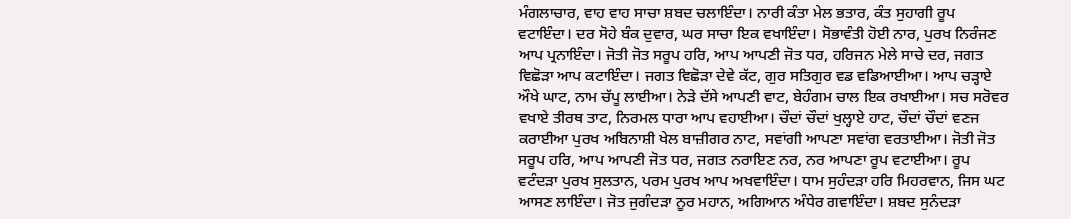ਮੰਗਲਾਚਾਰ, ਵਾਹ ਵਾਹ ਸਾਚਾ ਸ਼ਬਦ ਚਲਾਇੰਦਾ। ਨਾਰੀ ਕੰਤਾ ਮੇਲ ਭਤਾਰ, ਕੰਤ ਸੁਹਾਗੀ ਰੂਪ ਵਟਾਇੰਦਾ। ਦਰ ਸੋਹੇ ਬੰਕ ਦੁਵਾਰ, ਘਰ ਸਾਚਾ ਇਕ ਵਖਾਇੰਦਾ। ਸੋਭਾਵੰਤੀ ਹੋਈ ਨਾਰ, ਪੁਰਖ ਨਿਰੰਜਣ ਆਪ ਪ੍ਰਨਾਇੰਦਾ। ਜੋਤੀ ਜੋਤ ਸਰੂਪ ਹਰਿ, ਆਪ ਆਪਣੀ ਜੋਤ ਧਰ, ਹਰਿਜਨ ਮੇਲੇ ਸਾਚੇ ਦਰ, ਜਗਤ ਵਿਛੋੜਾ ਆਪ ਕਟਾਇੰਦਾ। ਜਗਤ ਵਿਛੋੜਾ ਦੇਵੇ ਕੱਟ, ਗੁਰ ਸਤਿਗੁਰ ਵਡ ਵਡਿਆਈਆ। ਆਪ ਚੜ੍ਹਾਏ ਔਖੇ ਘਾਟ, ਨਾਮ ਚੱਪੂ ਲਾਈਆ। ਨੇੜੇ ਦੱਸੇ ਆਪਣੀ ਵਾਟ, ਬੇਹੰਗਮ ਚਾਲ ਇਕ ਰਖਾਈਆ। ਸਚ ਸਰੋਵਰ ਵਖਾਏ ਤੀਰਥ ਤਾਟ, ਨਿਰਮਲ ਧਾਰਾ ਆਪ ਵਹਾਈਆ। ਚੌਦਾਂ ਚੌਦਾਂ ਖੁਲ੍ਹਾਏ ਹਾਟ, ਚੌਦਾਂ ਚੌਦਾਂ ਵਣਜ ਕਰਾਈਆ ਪੁਰਖ ਅਬਿਨਾਸ਼ੀ ਖੇਲ ਬਾਜ਼ੀਗਰ ਨਾਟ, ਸਵਾਂਗੀ ਆਪਣਾ ਸਵਾਂਗ ਵਰਤਾਈਆ। ਜੋਤੀ ਜੋਤ ਸਰੂਪ ਹਰਿ, ਆਪ ਆਪਣੀ ਜੋਤ ਧਰ, ਜਗਤ ਨਰਾਇਣ ਨਰ, ਨਰ ਆਪਣਾ ਰੂਪ ਵਟਾਈਆ। ਰੂਪ ਵਟੰਦੜਾ ਪੁਰਖ ਸੁਲਤਾਨ, ਪਰਮ ਪੁਰਖ ਆਪ ਅਖਵਾਇੰਦਾ। ਧਾਮ ਸੁਹੰਦੜਾ ਹਰਿ ਮਿਹਰਵਾਨ, ਜਿਸ ਘਟ ਆਸਣ ਲਾਇੰਦਾ। ਜੋਤ ਜੁਗੰਦੜਾ ਨੂਰ ਮਹਾਨ, ਅਗਿਆਨ ਅੰਧੇਰ ਗਵਾਇੰਦਾ। ਸ਼ਬਦ ਸੁਨੰਦੜਾ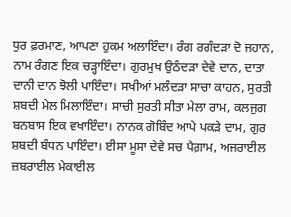ਧੁਰ ਫ਼ਰਮਾਣ, ਆਪਣਾ ਹੁਕਮ ਅਲਾਇੰਦਾ। ਰੰਗ ਰਗੰਦੜਾ ਦੋ ਜਹਾਨ, ਨਾਮ ਰੰਗਣ ਇਕ ਚੜ੍ਹਾਇੰਦਾ। ਗੁਰਮੁਖ ਉਠੰਦੜਾ ਦੇਵੇ ਦਾਨ, ਦਾਤਾ ਦਾਨੀ ਦਾਨ ਝੋਲੀ ਪਾਇੰਦਾ। ਸਖੀਆਂ ਮਲੰਦੜਾ ਸਾਚਾ ਕਾਹਨ, ਸੁਰਤੀ ਸ਼ਬਦੀ ਮੇਲ ਮਿਲਾਇੰਦਾ। ਸਾਚੀ ਸੁਰਤੀ ਸੀਤਾ ਮੇਲਾ ਰਾਮ, ਕਲਜੁਗ ਬਨਬਾਸ ਇਕ ਵਖਾਇੰਦਾ। ਨਾਨਕ ਗੋਬਿੰਦ ਆਪੇ ਪਕੜੇ ਦਾਮ, ਗੁਰ ਸ਼ਬਦੀ ਬੰਧਨ ਪਾਇੰਦਾ। ਈਸਾ ਮੂਸਾ ਦੇਵੇ ਸਚ ਪੈਗ਼ਾਮ, ਅਜਰਾਈਲ ਜ਼ਬਰਾਈਲ ਮੇਕਾਈਲ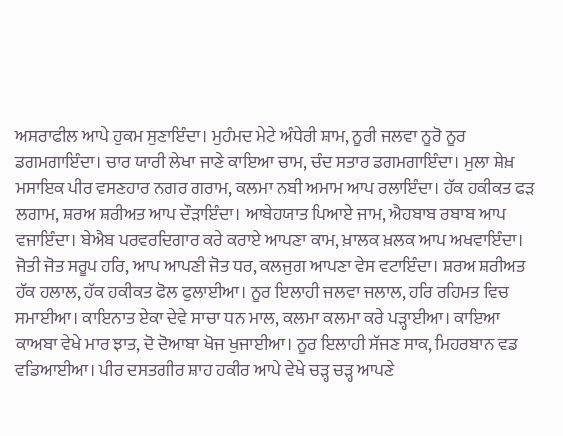ਅਸਰਾਫੀਲ ਆਪੇ ਹੁਕਮ ਸੁਣਾਇੰਦਾ। ਮੁਹੰਮਦ ਮੇਟੇ ਅੰਧੇਰੀ ਸ਼ਾਮ, ਨੂਰੀ ਜਲਵਾ ਨੂਰੋ ਨੂਰ ਡਗਮਗਾਇੰਦਾ। ਚਾਰ ਯਾਰੀ ਲੇਖਾ ਜਾਣੇ ਕਾਇਆ ਚਾਮ, ਚੰਦ ਸਤਾਰ ਡਗਮਗਾਇੰਦਾ। ਮੁਲਾ ਸ਼ੇਖ਼ ਮਸਾਇਕ ਪੀਰ ਵਸਣਹਾਰ ਨਗਰ ਗਰਾਮ, ਕਲਮਾ ਨਬੀ ਅਮਾਮ ਆਪ ਰਲਾਇੰਦਾ। ਹੱਕ ਹਕੀਕਤ ਫੜ ਲਗਾਮ, ਸ਼ਰਅ ਸ਼ਰੀਅਤ ਆਪ ਦੌੜਾਇੰਦਾ। ਆਬੇਹਯਾਤ ਪਿਆਏ ਜਾਮ, ਐਹਬਾਬ ਰਬਾਬ ਆਪ ਵਜਾਇੰਦਾ। ਬੇਐਬ ਪਰਵਰਦਿਗਾਰ ਕਰੇ ਕਰਾਏ ਆਪਣਾ ਕਾਮ, ਖ਼ਾਲਕ ਖ਼ਲਕ ਆਪ ਅਖਵਾਇੰਦਾ। ਜੋਤੀ ਜੋਤ ਸਰੂਪ ਹਰਿ, ਆਪ ਆਪਣੀ ਜੋਤ ਧਰ, ਕਲਜੁਗ ਆਪਣਾ ਵੇਸ ਵਟਾਇੰਦਾ। ਸ਼ਰਅ ਸ਼ਰੀਅਤ ਹੱਕ ਹਲਾਲ, ਹੱਕ ਹਕੀਕਤ ਫੋਲ ਫੁਲਾਈਆ। ਨੂਰ ਇਲਾਹੀ ਜਲਵਾ ਜਲਾਲ, ਹਰਿ ਰਹਿਮਤ ਵਿਚ ਸਮਾਈਆ। ਕਾਇਨਾਤ ਏਕਾ ਦੇਵੇ ਸਾਚਾ ਧਨ ਮਾਲ, ਕਲਮਾ ਕਲਮਾ ਕਰੇ ਪੜ੍ਹਾਈਆ। ਕਾਇਆ ਕਾਅਬਾ ਵੇਖੇ ਮਾਰ ਝਾਤ, ਦੋ ਦੋਆਬਾ ਖੋਜ ਖੁਜਾਈਆ। ਨੂਰ ਇਲਾਹੀ ਸੱਜਣ ਸਾਕ, ਮਿਹਰਬਾਨ ਵਡ ਵਡਿਆਈਆ। ਪੀਰ ਦਸਤਗੀਰ ਸ਼ਾਹ ਹਕੀਰ ਆਪੇ ਵੇਖੇ ਚੜ੍ਹ ਚੜ੍ਹ ਆਪਣੇ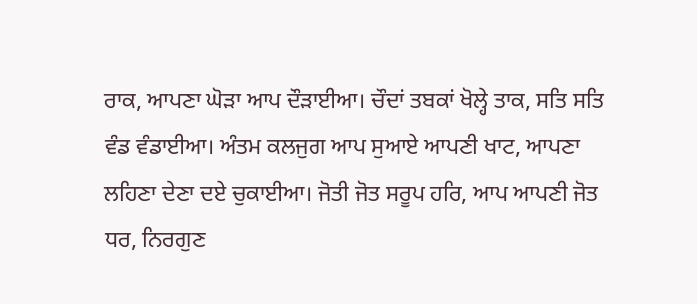ਰਾਕ, ਆਪਣਾ ਘੋੜਾ ਆਪ ਦੌੜਾਈਆ। ਚੌਦਾਂ ਤਬਕਾਂ ਖੋਲ੍ਹੇ ਤਾਕ, ਸਤਿ ਸਤਿ ਵੰਡ ਵੰਡਾਈਆ। ਅੰਤਮ ਕਲਜੁਗ ਆਪ ਸੁਆਏ ਆਪਣੀ ਖਾਟ, ਆਪਣਾ ਲਹਿਣਾ ਦੇਣਾ ਦਏ ਚੁਕਾਈਆ। ਜੋਤੀ ਜੋਤ ਸਰੂਪ ਹਰਿ, ਆਪ ਆਪਣੀ ਜੋਤ ਧਰ, ਨਿਰਗੁਣ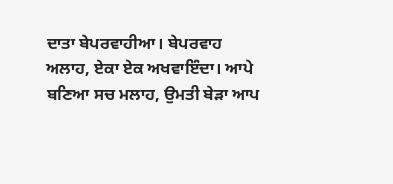ਦਾਤਾ ਬੇਪਰਵਾਹੀਆ। ਬੇਪਰਵਾਹ ਅਲਾਹ, ਏਕਾ ਏਕ ਅਖਵਾਇੰਦਾ। ਆਪੇ ਬਣਿਆ ਸਚ ਮਲਾਹ, ਉਮਤੀ ਬੇੜਾ ਆਪ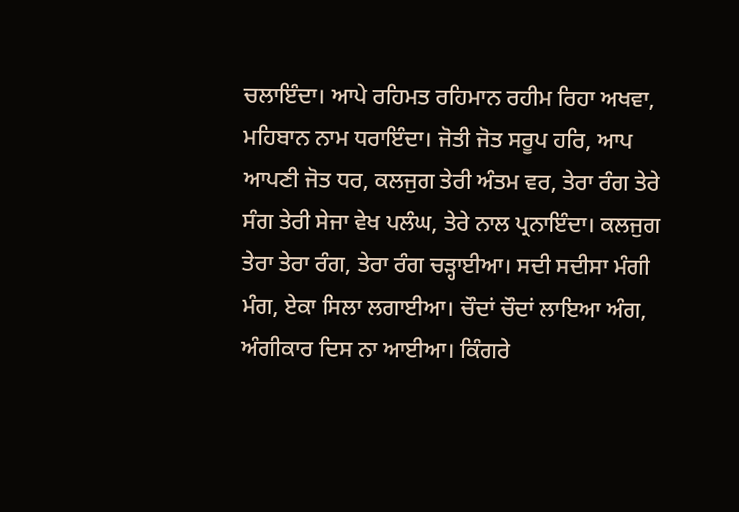ਚਲਾਇੰਦਾ। ਆਪੇ ਰਹਿਮਤ ਰਹਿਮਾਨ ਰਹੀਮ ਰਿਹਾ ਅਖਵਾ, ਮਹਿਬਾਨ ਨਾਮ ਧਰਾਇੰਦਾ। ਜੋਤੀ ਜੋਤ ਸਰੂਪ ਹਰਿ, ਆਪ ਆਪਣੀ ਜੋਤ ਧਰ, ਕਲਜੁਗ ਤੇਰੀ ਅੰਤਮ ਵਰ, ਤੇਰਾ ਰੰਗ ਤੇਰੇ ਸੰਗ ਤੇਰੀ ਸੇਜਾ ਵੇਖ ਪਲੰਘ, ਤੇਰੇ ਨਾਲ ਪ੍ਰਨਾਇੰਦਾ। ਕਲਜੁਗ ਤੇਰਾ ਤੇਰਾ ਰੰਗ, ਤੇਰਾ ਰੰਗ ਚੜ੍ਹਾਈਆ। ਸਦੀ ਸਦੀਸਾ ਮੰਗੀ ਮੰਗ, ਏਕਾ ਸਿਲਾ ਲਗਾਈਆ। ਚੌਦਾਂ ਚੌਦਾਂ ਲਾਇਆ ਅੰਗ, ਅੰਗੀਕਾਰ ਦਿਸ ਨਾ ਆਈਆ। ਕਿੰਗਰੇ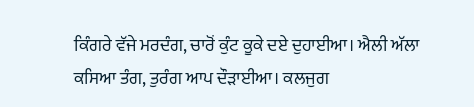ਕਿੰਗਰੇ ਵੱਜੇ ਮਰਦੰਗ, ਚਾਰੋਂ ਕੁੰਟ ਕੂਕੇ ਦਏ ਦੁਹਾਈਆ। ਐਲੀ ਅੱਲਾ ਕਸਿਆ ਤੰਗ, ਤੁਰੰਗ ਆਪ ਦੌੜਾਈਆ। ਕਲਜੁਗ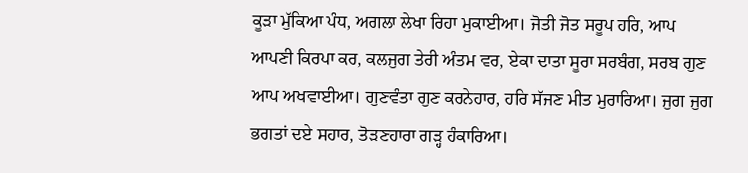ਕੂੜਾ ਮੁੱਕਿਆ ਪੰਧ, ਅਗਲਾ ਲੇਖਾ ਰਿਹਾ ਮੁਕਾਈਆ। ਜੋਤੀ ਜੋਤ ਸਰੂਪ ਹਰਿ, ਆਪ ਆਪਣੀ ਕਿਰਪਾ ਕਰ, ਕਲਜੁਗ ਤੇਰੀ ਅੰਤਮ ਵਰ, ਏਕਾ ਦਾਤਾ ਸੂਰਾ ਸਰਬੰਗ, ਸਰਬ ਗੁਣ ਆਪ ਅਖਵਾਈਆ। ਗੁਣਵੰਤਾ ਗੁਣ ਕਰਨੇਹਾਰ, ਹਰਿ ਸੱਜਣ ਮੀਤ ਮੁਰਾਰਿਆ। ਜੁਗ ਜੁਗ ਭਗਤਾਂ ਦਏ ਸਹਾਰ, ਤੋੜਣਹਾਰਾ ਗੜ੍ਹ ਹੰਕਾਰਿਆ।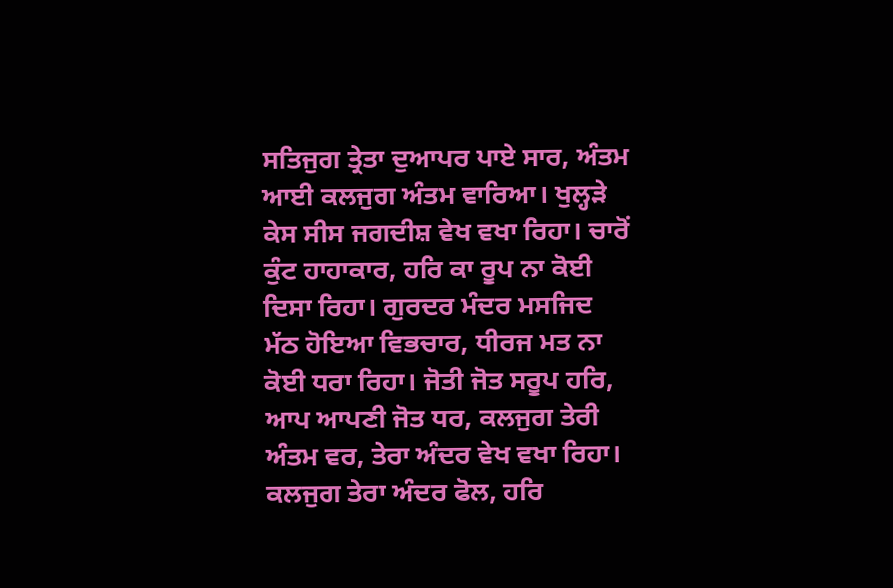ਸਤਿਜੁਗ ਤ੍ਰੇਤਾ ਦੁਆਪਰ ਪਾਏ ਸਾਰ, ਅੰਤਮ ਆਈ ਕਲਜੁਗ ਅੰਤਮ ਵਾਰਿਆ। ਖੁਲ੍ਹੜੇ ਕੇਸ ਸੀਸ ਜਗਦੀਸ਼ ਵੇਖ ਵਖਾ ਰਿਹਾ। ਚਾਰੋਂ ਕੁੰਟ ਹਾਹਾਕਾਰ, ਹਰਿ ਕਾ ਰੂਪ ਨਾ ਕੋਈ ਦਿਸਾ ਰਿਹਾ। ਗੁਰਦਰ ਮੰਦਰ ਮਸਜਿਦ ਮੱਠ ਹੋਇਆ ਵਿਭਚਾਰ, ਧੀਰਜ ਮਤ ਨਾ ਕੋਈ ਧਰਾ ਰਿਹਾ। ਜੋਤੀ ਜੋਤ ਸਰੂਪ ਹਰਿ, ਆਪ ਆਪਣੀ ਜੋਤ ਧਰ, ਕਲਜੁਗ ਤੇਰੀ ਅੰਤਮ ਵਰ, ਤੇਰਾ ਅੰਦਰ ਵੇਖ ਵਖਾ ਰਿਹਾ। ਕਲਜੁਗ ਤੇਰਾ ਅੰਦਰ ਫੋਲ, ਹਰਿ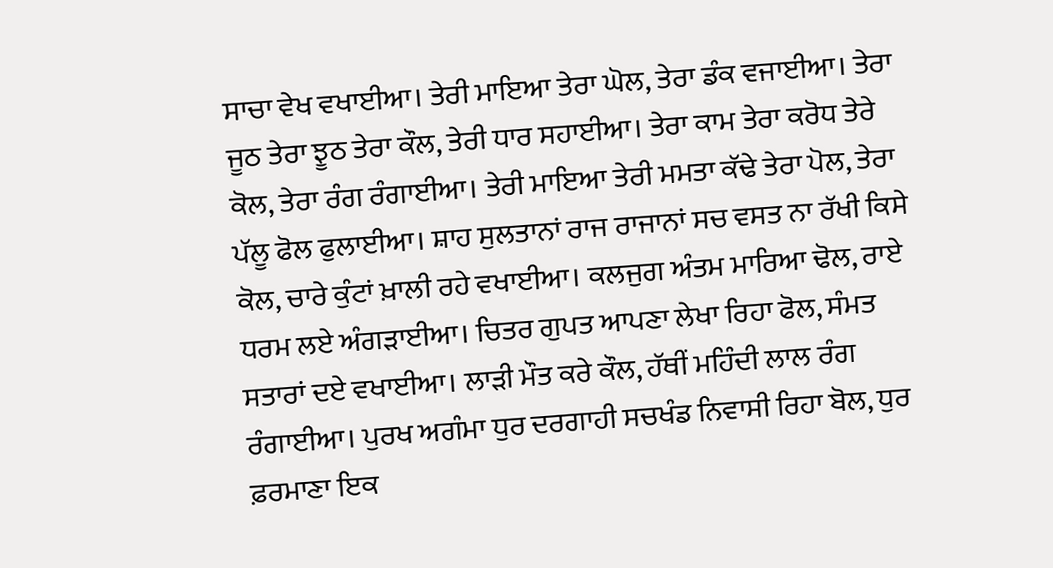ਸਾਚਾ ਵੇਖ ਵਖਾਈਆ। ਤੇਰੀ ਮਾਇਆ ਤੇਰਾ ਘੋਲ, ਤੇਰਾ ਡੰਕ ਵਜਾਈਆ। ਤੇਰਾ ਜੂਠ ਤੇਰਾ ਝੂਠ ਤੇਰਾ ਕੌਲ, ਤੇਰੀ ਧਾਰ ਸਹਾਈਆ। ਤੇਰਾ ਕਾਮ ਤੇਰਾ ਕਰੋਧ ਤੇਰੇ ਕੋਲ, ਤੇਰਾ ਰੰਗ ਰੰਗਾਈਆ। ਤੇਰੀ ਮਾਇਆ ਤੇਰੀ ਮਮਤਾ ਕੱਢੇ ਤੇਰਾ ਪੋਲ, ਤੇਰਾ ਪੱਲੂ ਫੋਲ ਫੁਲਾਈਆ। ਸ਼ਾਹ ਸੁਲਤਾਨਾਂ ਰਾਜ ਰਾਜਾਨਾਂ ਸਚ ਵਸਤ ਨਾ ਰੱਖੀ ਕਿਸੇ ਕੋਲ, ਚਾਰੇ ਕੁੰਟਾਂ ਖ਼ਾਲੀ ਰਹੇ ਵਖਾਈਆ। ਕਲਜੁਗ ਅੰਤਮ ਮਾਰਿਆ ਢੋਲ, ਰਾਏ ਧਰਮ ਲਏ ਅੰਗੜਾਈਆ। ਚਿਤਰ ਗੁਪਤ ਆਪਣਾ ਲੇਖਾ ਰਿਹਾ ਫੋਲ, ਸੰਮਤ ਸਤਾਰਾਂ ਦਏ ਵਖਾਈਆ। ਲਾੜੀ ਮੌਤ ਕਰੇ ਕੌਲ, ਹੱਥੀਂ ਮਹਿੰਦੀ ਲਾਲ ਰੰਗ ਰੰਗਾਈਆ। ਪੁਰਖ ਅਗੰਮਾ ਧੁਰ ਦਰਗਾਹੀ ਸਚਖੰਡ ਨਿਵਾਸੀ ਰਿਹਾ ਬੋਲ, ਧੁਰ ਫ਼ਰਮਾਣਾ ਇਕ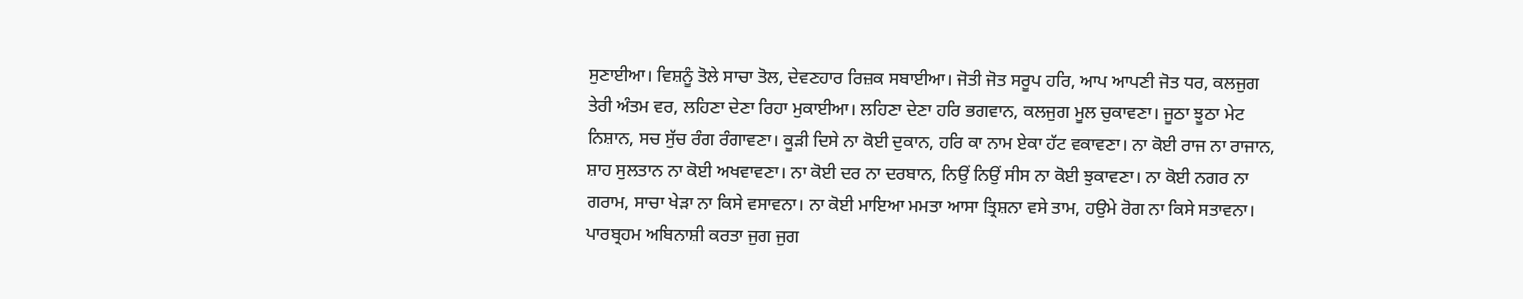ਸੁਣਾਈਆ। ਵਿਸ਼ਨੂੰ ਤੋਲੇ ਸਾਚਾ ਤੋਲ, ਦੇਵਣਹਾਰ ਰਿਜ਼ਕ ਸਬਾਈਆ। ਜੋਤੀ ਜੋਤ ਸਰੂਪ ਹਰਿ, ਆਪ ਆਪਣੀ ਜੋਤ ਧਰ, ਕਲਜੁਗ ਤੇਰੀ ਅੰਤਮ ਵਰ, ਲਹਿਣਾ ਦੇਣਾ ਰਿਹਾ ਮੁਕਾਈਆ। ਲਹਿਣਾ ਦੇਣਾ ਹਰਿ ਭਗਵਾਨ, ਕਲਜੁਗ ਮੂਲ ਚੁਕਾਵਣਾ। ਜੂਠਾ ਝੂਠਾ ਮੇਟ ਨਿਸ਼ਾਨ, ਸਚ ਸੁੱਚ ਰੰਗ ਰੰਗਾਵਣਾ। ਕੂੜੀ ਦਿਸੇ ਨਾ ਕੋਈ ਦੁਕਾਨ, ਹਰਿ ਕਾ ਨਾਮ ਏਕਾ ਹੱਟ ਵਕਾਵਣਾ। ਨਾ ਕੋਈ ਰਾਜ ਨਾ ਰਾਜਾਨ, ਸ਼ਾਹ ਸੁਲਤਾਨ ਨਾ ਕੋਈ ਅਖਵਾਵਣਾ। ਨਾ ਕੋਈ ਦਰ ਨਾ ਦਰਬਾਨ, ਨਿਉਂ ਨਿਉਂ ਸੀਸ ਨਾ ਕੋਈ ਝੁਕਾਵਣਾ। ਨਾ ਕੋਈ ਨਗਰ ਨਾ ਗਰਾਮ, ਸਾਚਾ ਖੇੜਾ ਨਾ ਕਿਸੇ ਵਸਾਵਨਾ। ਨਾ ਕੋਈ ਮਾਇਆ ਮਮਤਾ ਆਸਾ ਤ੍ਰਿਸ਼ਨਾ ਵਸੇ ਤਾਮ, ਹਉਮੇ ਰੋਗ ਨਾ ਕਿਸੇ ਸਤਾਵਨਾ। ਪਾਰਬ੍ਰਹਮ ਅਬਿਨਾਸ਼ੀ ਕਰਤਾ ਜੁਗ ਜੁਗ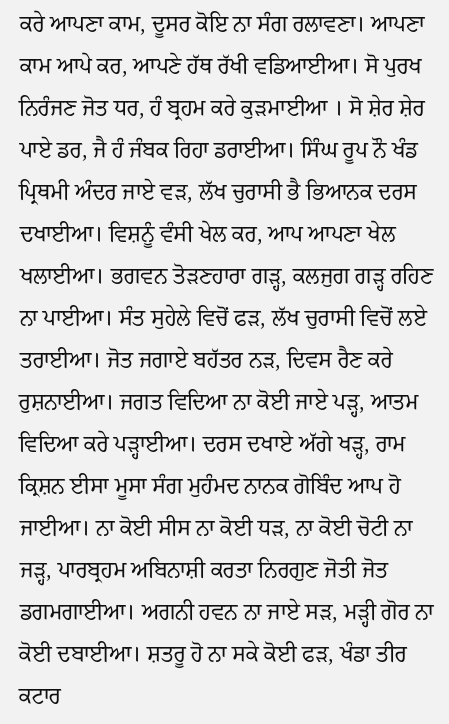ਕਰੇ ਆਪਣਾ ਕਾਮ, ਦੂਸਰ ਕੋਇ ਨਾ ਸੰਗ ਰਲਾਵਣਾ। ਆਪਣਾ ਕਾਮ ਆਪੇ ਕਰ, ਆਪਣੇ ਹੱਥ ਰੱਖੀ ਵਡਿਆਈਆ। ਸੋ ਪੁਰਖ ਨਿਰੰਜਣ ਜੋਤ ਧਰ, ਹੰ ਬ੍ਰਹਮ ਕਰੇ ਕੁੜਮਾਈਆ । ਸੋ ਸ਼ੇਰ ਸ਼ੇਰ ਪਾਏ ਡਰ, ਜੈ ਹੰ ਜੰਬਕ ਰਿਹਾ ਡਰਾਈਆ। ਸਿੰਘ ਰੂਪ ਨੌ ਖੰਡ ਪ੍ਰਿਥਮੀ ਅੰਦਰ ਜਾਏ ਵੜ, ਲੱਖ ਚੁਰਾਸੀ ਭੈ ਭਿਆਨਕ ਦਰਸ ਦਖਾਈਆ। ਵਿਸ਼ਨੂੰ ਵੰਸੀ ਖੇਲ ਕਰ, ਆਪ ਆਪਣਾ ਖੇਲ ਖਲਾਈਆ। ਭਗਵਨ ਤੋੜਣਹਾਰਾ ਗੜ੍ਹ, ਕਲਜੁਗ ਗੜ੍ਹ ਰਹਿਣ ਨਾ ਪਾਈਆ। ਸੰਤ ਸੁਹੇਲੇ ਵਿਚੋਂ ਫੜ, ਲੱਖ ਚੁਰਾਸੀ ਵਿਚੋਂ ਲਏ ਤਰਾਈਆ। ਜੋਤ ਜਗਾਏ ਬਹੱਤਰ ਨੜ, ਦਿਵਸ ਰੈਣ ਕਰੇ ਰੁਸ਼ਨਾਈਆ। ਜਗਤ ਵਿਦਿਆ ਨਾ ਕੋਈ ਜਾਏ ਪੜ੍ਹ, ਆਤਮ ਵਿਦਿਆ ਕਰੇ ਪੜ੍ਹਾਈਆ। ਦਰਸ ਦਖਾਏ ਅੱਗੇ ਖੜ੍ਹ, ਰਾਮ ਕ੍ਰਿਸ਼ਨ ਈਸਾ ਮੂਸਾ ਸੰਗ ਮੁਹੰਮਦ ਨਾਨਕ ਗੋਬਿੰਦ ਆਪ ਹੋ ਜਾਈਆ। ਨਾ ਕੋਈ ਸੀਸ ਨਾ ਕੋਈ ਧੜ, ਨਾ ਕੋਈ ਚੋਟੀ ਨਾ ਜੜ੍ਹ, ਪਾਰਬ੍ਰਹਮ ਅਬਿਨਾਸ਼ੀ ਕਰਤਾ ਨਿਰਗੁਣ ਜੋਤੀ ਜੋਤ ਡਗਮਗਾਈਆ। ਅਗਨੀ ਹਵਨ ਨਾ ਜਾਏ ਸੜ, ਮੜ੍ਹੀ ਗੋਰ ਨਾ ਕੋਈ ਦਬਾਈਆ। ਸ਼ਤਰੂ ਹੋ ਨਾ ਸਕੇ ਕੋਈ ਫੜ, ਖੰਡਾ ਤੀਰ ਕਟਾਰ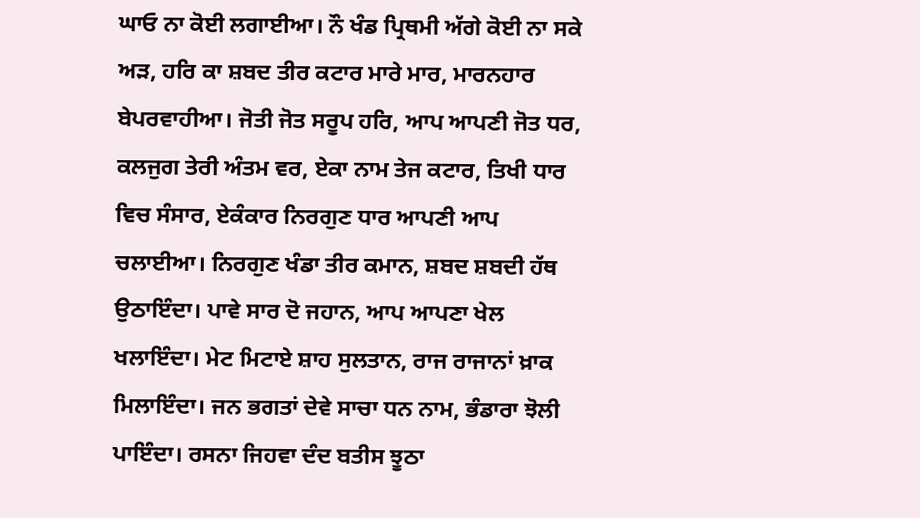ਘਾਓ ਨਾ ਕੋਈ ਲਗਾਈਆ। ਨੌ ਖੰਡ ਪ੍ਰਿਥਮੀ ਅੱਗੇ ਕੋਈ ਨਾ ਸਕੇ ਅੜ, ਹਰਿ ਕਾ ਸ਼ਬਦ ਤੀਰ ਕਟਾਰ ਮਾਰੇ ਮਾਰ, ਮਾਰਨਹਾਰ ਬੇਪਰਵਾਹੀਆ। ਜੋਤੀ ਜੋਤ ਸਰੂਪ ਹਰਿ, ਆਪ ਆਪਣੀ ਜੋਤ ਧਰ, ਕਲਜੁਗ ਤੇਰੀ ਅੰਤਮ ਵਰ, ਏਕਾ ਨਾਮ ਤੇਜ ਕਟਾਰ, ਤਿਖੀ ਧਾਰ ਵਿਚ ਸੰਸਾਰ, ਏਕੰਕਾਰ ਨਿਰਗੁਣ ਧਾਰ ਆਪਣੀ ਆਪ ਚਲਾਈਆ। ਨਿਰਗੁਣ ਖੰਡਾ ਤੀਰ ਕਮਾਨ, ਸ਼ਬਦ ਸ਼ਬਦੀ ਹੱਥ ਉਠਾਇੰਦਾ। ਪਾਵੇ ਸਾਰ ਦੋ ਜਹਾਨ, ਆਪ ਆਪਣਾ ਖੇਲ ਖਲਾਇੰਦਾ। ਮੇਟ ਮਿਟਾਏ ਸ਼ਾਹ ਸੁਲਤਾਨ, ਰਾਜ ਰਾਜਾਨਾਂ ਖ਼ਾਕ ਮਿਲਾਇੰਦਾ। ਜਨ ਭਗਤਾਂ ਦੇਵੇ ਸਾਚਾ ਧਨ ਨਾਮ, ਭੰਡਾਰਾ ਝੋਲੀ ਪਾਇੰਦਾ। ਰਸਨਾ ਜਿਹਵਾ ਦੰਦ ਬਤੀਸ ਝੂਠਾ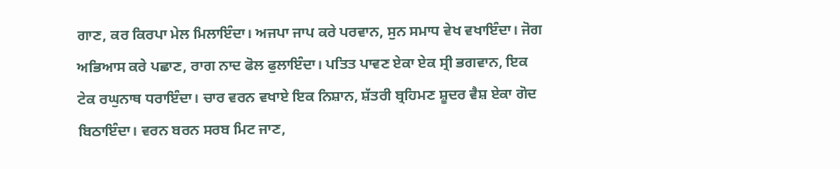ਗਾਣ, ਕਰ ਕਿਰਪਾ ਮੇਲ ਮਿਲਾਇੰਦਾ। ਅਜਪਾ ਜਾਪ ਕਰੇ ਪਰਵਾਨ, ਸੁਨ ਸਮਾਧ ਵੇਖ ਵਖਾਇੰਦਾ। ਜੋਗ ਅਭਿਆਸ ਕਰੇ ਪਛਾਣ, ਰਾਗ ਨਾਦ ਫੋਲ ਫੁਲਾਇੰਦਾ। ਪਤਿਤ ਪਾਵਣ ਏਕਾ ਏਕ ਸ੍ਰੀ ਭਗਵਾਨ, ਇਕ ਟੇਕ ਰਘੁਨਾਥ ਧਰਾਇੰਦਾ। ਚਾਰ ਵਰਨ ਵਖਾਏ ਇਕ ਨਿਸ਼ਾਨ, ਸ਼ੱਤਰੀ ਬ੍ਰਹਿਮਣ ਸ਼ੂਦਰ ਵੈਸ਼ ਏਕਾ ਗੋਦ ਬਿਠਾਇੰਦਾ। ਵਰਨ ਬਰਨ ਸਰਬ ਮਿਟ ਜਾਣ,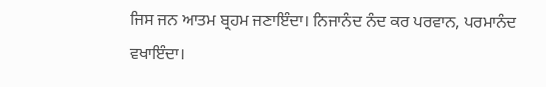ਜਿਸ ਜਨ ਆਤਮ ਬ੍ਰਹਮ ਜਣਾਇੰਦਾ। ਨਿਜਾਨੰਦ ਨੰਦ ਕਰ ਪਰਵਾਨ, ਪਰਮਾਨੰਦ ਵਖਾਇੰਦਾ।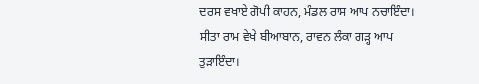ਦਰਸ ਵਖਾਏ ਗੋਪੀ ਕਾਹਨ, ਮੰਡਲ ਰਾਸ ਆਪ ਨਚਾਇੰਦਾ। ਸੀਤਾ ਰਾਮ ਵੇਖੇ ਬੀਆਬਾਨ, ਰਾਵਨ ਲੰਕਾ ਗੜ੍ਹ ਆਪ ਤੁੜਾਇੰਦਾ।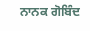ਨਾਨਕ ਗੋਬਿੰਦ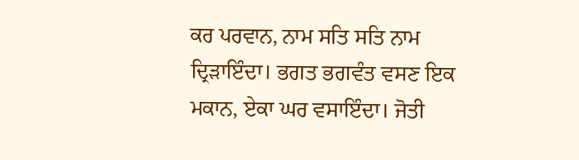ਕਰ ਪਰਵਾਨ, ਨਾਮ ਸਤਿ ਸਤਿ ਨਾਮ ਦ੍ਰਿੜਾਇੰਦਾ। ਭਗਤ ਭਗਵੰਤ ਵਸਣ ਇਕ ਮਕਾਨ, ਏਕਾ ਘਰ ਵਸਾਇੰਦਾ। ਜੋਤੀ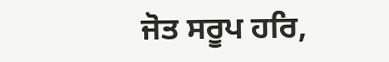ਜੋਤ ਸਰੂਪ ਹਰਿ,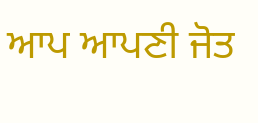ਆਪ ਆਪਣੀ ਜੋਤ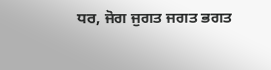ਧਰ, ਜੋਗ ਜੁਗਤ ਜਗਤ ਭਗਤ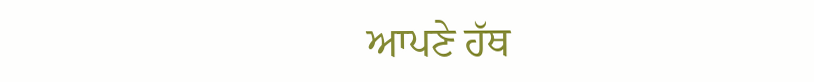ਆਪਣੇ ਹੱਥ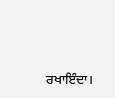ਰਖਾਇੰਦਾ।